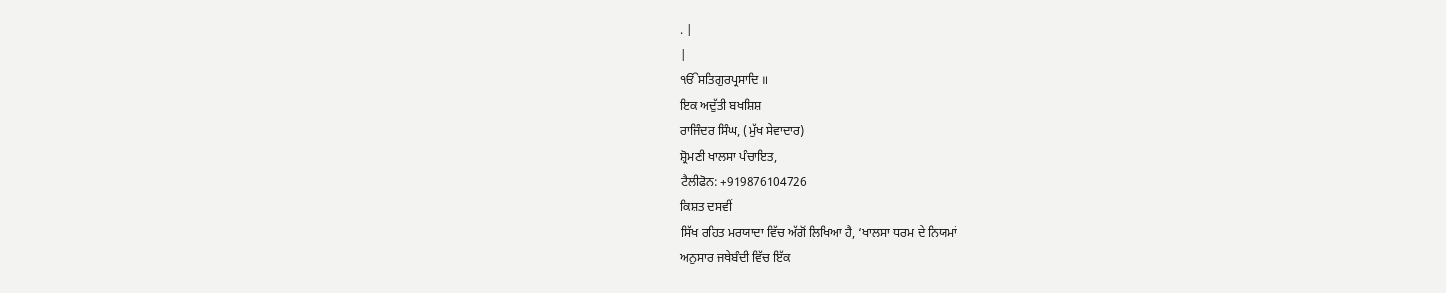. |
|
ੴਸਤਿਗੁਰਪ੍ਰਸਾਦਿ ॥
ਇਕ ਅਦੁੱਤੀ ਬਖਸ਼ਿਸ਼
ਰਾਜਿੰਦਰ ਸਿੰਘ, (ਮੁੱਖ ਸੇਵਾਦਾਰ)
ਸ਼੍ਰੋਮਣੀ ਖਾਲਸਾ ਪੰਚਾਇਤ,
ਟੈਲੀਫੋਨ: +919876104726
ਕਿਸ਼ਤ ਦਸਵੀਂ
ਸਿੱਖ ਰਹਿਤ ਮਰਯਾਦਾ ਵਿੱਚ ਅੱਗੋਂ ਲਿਖਿਆ ਹੈ, ‘ਖਾਲਸਾ ਧਰਮ ਦੇ ਨਿਯਮਾਂ
ਅਨੁਸਾਰ ਜਥੇਬੰਦੀ ਵਿੱਚ ਇੱਕ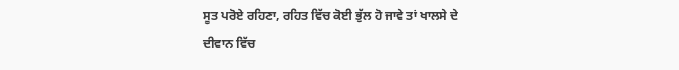ਸੂਤ ਪਰੋਏ ਰਹਿਣਾ, ਰਹਿਤ ਵਿੱਚ ਕੋਈ ਭੁੱਲ ਹੋ ਜਾਵੇ ਤਾਂ ਖਾਲਸੇ ਦੇ
ਦੀਵਾਨ ਵਿੱਚ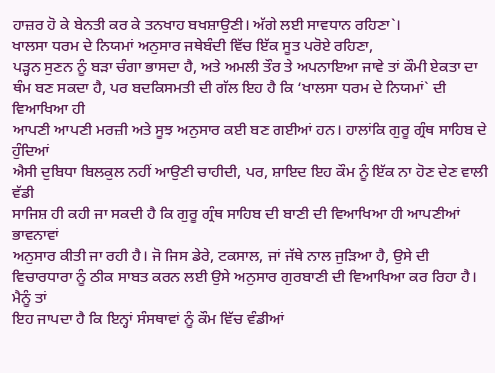ਹਾਜ਼ਰ ਹੋ ਕੇ ਬੇਨਤੀ ਕਰ ਕੇ ਤਨਖਾਹ ਬਖਸ਼ਾਉਣੀ। ਅੱਗੇ ਲਈ ਸਾਵਧਾਨ ਰਹਿਣਾ`।
ਖਾਲਸਾ ਧਰਮ ਦੇ ਨਿਯਮਾਂ ਅਨੁਸਾਰ ਜਥੇਬੰਦੀ ਵਿੱਚ ਇੱਕ ਸੂਤ ਪਰੋਏ ਰਹਿਣਾ,
ਪੜ੍ਹਨ ਸੁਣਨ ਨੂੰ ਬੜਾ ਚੰਗਾ ਭਾਸਦਾ ਹੈ, ਅਤੇ ਅਮਲੀ ਤੌਰ ਤੇ ਅਪਨਾਇਆ ਜਾਵੇ ਤਾਂ ਕੌਮੀ ਏਕਤਾ ਦਾ
ਥੰਮ ਬਣ ਸਕਦਾ ਹੈ, ਪਰ ਬਦਕਿਸਮਤੀ ਦੀ ਗੱਲ ਇਹ ਹੈ ਕਿ ‘ਖਾਲਸਾ ਧਰਮ ਦੇ ਨਿਯਮਾਂ` ਦੀ ਵਿਆਖਿਆ ਹੀ
ਆਪਣੀ ਆਪਣੀ ਮਰਜ਼ੀ ਅਤੇ ਸੂਝ ਅਨੁਸਾਰ ਕਈ ਬਣ ਗਈਆਂ ਹਨ। ਹਾਲਾਂਕਿ ਗੁਰੂ ਗ੍ਰੰਥ ਸਾਹਿਬ ਦੇ ਹੁੰਦਿਆਂ
ਐਸੀ ਦੁਬਿਧਾ ਬਿਲਕੁਲ ਨਹੀਂ ਆਉਣੀ ਚਾਹੀਦੀ, ਪਰ, ਸ਼ਾਇਦ ਇਹ ਕੌਮ ਨੂੰ ਇੱਕ ਨਾ ਹੋਣ ਦੇਣ ਵਾਲੀ ਵੱਡੀ
ਸਾਜਿਸ਼ ਹੀ ਕਹੀ ਜਾ ਸਕਦੀ ਹੈ ਕਿ ਗੁਰੂ ਗ੍ਰੰਥ ਸਾਹਿਬ ਦੀ ਬਾਣੀ ਦੀ ਵਿਆਖਿਆ ਹੀ ਆਪਣੀਆਂ ਭਾਵਨਾਵਾਂ
ਅਨੁਸਾਰ ਕੀਤੀ ਜਾ ਰਹੀ ਹੈ। ਜੋ ਜਿਸ ਡੇਰੇ, ਟਕਸਾਲ, ਜਾਂ ਜੱਥੇ ਨਾਲ ਜੁੜਿਆ ਹੈ, ਉਸੇ ਦੀ
ਵਿਚਾਰਧਾਰਾ ਨੂੰ ਠੀਕ ਸਾਬਤ ਕਰਨ ਲਈ ਉਸੇ ਅਨੁਸਾਰ ਗੁਰਬਾਣੀ ਦੀ ਵਿਆਖਿਆ ਕਰ ਰਿਹਾ ਹੈ। ਮੈਨੂੰ ਤਾਂ
ਇਹ ਜਾਪਦਾ ਹੈ ਕਿ ਇਨ੍ਹਾਂ ਸੰਸਥਾਵਾਂ ਨੂੰ ਕੌਮ ਵਿੱਚ ਵੰਡੀਆਂ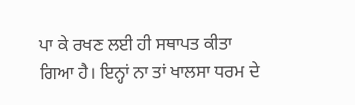ਪਾ ਕੇ ਰਖਣ ਲਈ ਹੀ ਸਥਾਪਤ ਕੀਤਾ
ਗਿਆ ਹੈ। ਇਨ੍ਹਾਂ ਨਾ ਤਾਂ ਖਾਲਸਾ ਧਰਮ ਦੇ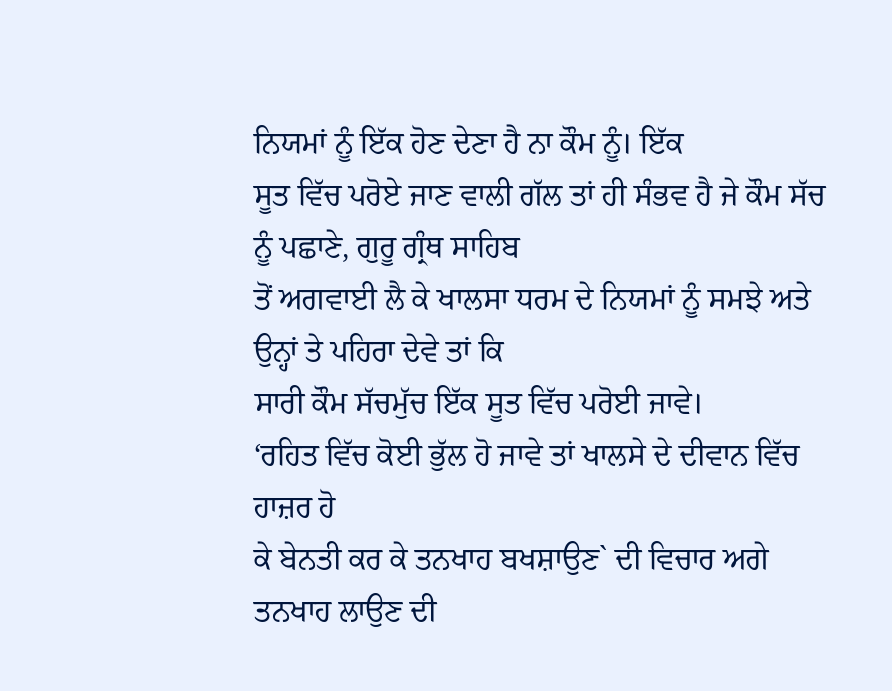ਨਿਯਮਾਂ ਨੂੰ ਇੱਕ ਹੋਣ ਦੇਣਾ ਹੈ ਨਾ ਕੌਮ ਨੂੰ। ਇੱਕ
ਸੂਤ ਵਿੱਚ ਪਰੋਏ ਜਾਣ ਵਾਲੀ ਗੱਲ ਤਾਂ ਹੀ ਸੰਭਵ ਹੈ ਜੇ ਕੌਮ ਸੱਚ ਨੂੰ ਪਛਾਣੇ, ਗੁਰੂ ਗ੍ਰੰਥ ਸਾਹਿਬ
ਤੋਂ ਅਗਵਾਈ ਲੈ ਕੇ ਖਾਲਸਾ ਧਰਮ ਦੇ ਨਿਯਮਾਂ ਨੂੰ ਸਮਝੇ ਅਤੇ ਉਨ੍ਹਾਂ ਤੇ ਪਹਿਰਾ ਦੇਵੇ ਤਾਂ ਕਿ
ਸਾਰੀ ਕੌਮ ਸੱਚਮੁੱਚ ਇੱਕ ਸੂਤ ਵਿੱਚ ਪਰੋਈ ਜਾਵੇ।
‘ਰਹਿਤ ਵਿੱਚ ਕੋਈ ਭੁੱਲ ਹੋ ਜਾਵੇ ਤਾਂ ਖਾਲਸੇ ਦੇ ਦੀਵਾਨ ਵਿੱਚ ਹਾਜ਼ਰ ਹੋ
ਕੇ ਬੇਨਤੀ ਕਰ ਕੇ ਤਨਖਾਹ ਬਖਸ਼ਾਉਣ` ਦੀ ਵਿਚਾਰ ਅਗੇ ਤਨਖਾਹ ਲਾਉਣ ਦੀ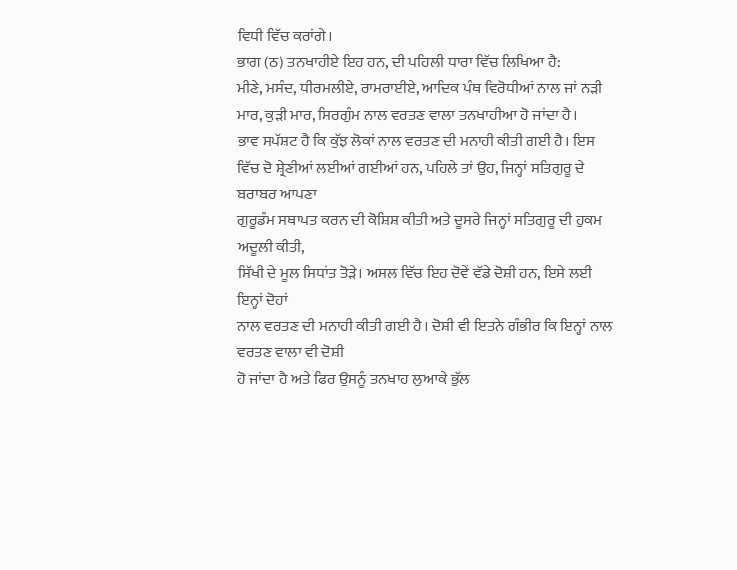ਵਿਧੀ ਵਿੱਚ ਕਰਾਂਗੇ।
ਭਾਗ (ਠ) ਤਨਖਾਹੀਏ ਇਹ ਹਨ, ਦੀ ਪਹਿਲੀ ਧਾਰਾ ਵਿੱਚ ਲਿਖਿਆ ਹੈ:
ਮੀਣੇ, ਮਸੰਦ, ਧੀਰਮਲੀਏ, ਰਾਮਰਾਈਏ, ਆਦਿਕ ਪੰਥ ਵਿਰੋਧੀਆਂ ਨਾਲ ਜਾਂ ਨੜੀ
ਮਾਰ, ਕੁੜੀ ਮਾਰ, ਸਿਰਗੁੰਮ ਨਾਲ ਵਰਤਣ ਵਾਲਾ ਤਨਖਾਹੀਆ ਹੋ ਜਾਂਦਾ ਹੈ।
ਭਾਵ ਸਪੱਸ਼ਟ ਹੈ ਕਿ ਕੁੱਝ ਲੋਕਾਂ ਨਾਲ ਵਰਤਣ ਦੀ ਮਨਾਹੀ ਕੀਤੀ ਗਈ ਹੈ। ਇਸ
ਵਿੱਚ ਦੋ ਸ਼੍ਰੇਣੀਆਂ ਲਈਆਂ ਗਈਆਂ ਹਨ, ਪਹਿਲੇ ਤਾਂ ਉਹ, ਜਿਨ੍ਹਾਂ ਸਤਿਗੁਰੂ ਦੇ ਬਰਾਬਰ ਆਪਣਾ
ਗੁਰੂਡੰਮ ਸਥਾਪਤ ਕਰਨ ਦੀ ਕੋਸ਼ਿਸ਼ ਕੀਤੀ ਅਤੇ ਦੂਸਰੇ ਜਿਨ੍ਹਾਂ ਸਤਿਗੁਰੂ ਦੀ ਹੁਕਮ ਅਦੂਲੀ ਕੀਤੀ,
ਸਿੱਖੀ ਦੇ ਮੂਲ ਸਿਧਾਂਤ ਤੋੜੇ। ਅਸਲ ਵਿੱਚ ਇਹ ਦੋਵੇਂ ਵੱਡੇ ਦੋਸ਼ੀ ਹਨ, ਇਸੇ ਲਈ ਇਨ੍ਹਾਂ ਦੋਹਾਂ
ਨਾਲ ਵਰਤਣ ਦੀ ਮਨਾਹੀ ਕੀਤੀ ਗਈ ਹੈ। ਦੋਸ਼ੀ ਵੀ ਇਤਨੇ ਗੰਭੀਰ ਕਿ ਇਨ੍ਹਾਂ ਨਾਲ ਵਰਤਣ ਵਾਲਾ ਵੀ ਦੋਸ਼ੀ
ਹੋ ਜਾਂਦਾ ਹੈ ਅਤੇ ਫਿਰ ਉਸਨੂੰ ਤਨਖਾਹ ਲੁਆਕੇ ਭੁੱਲ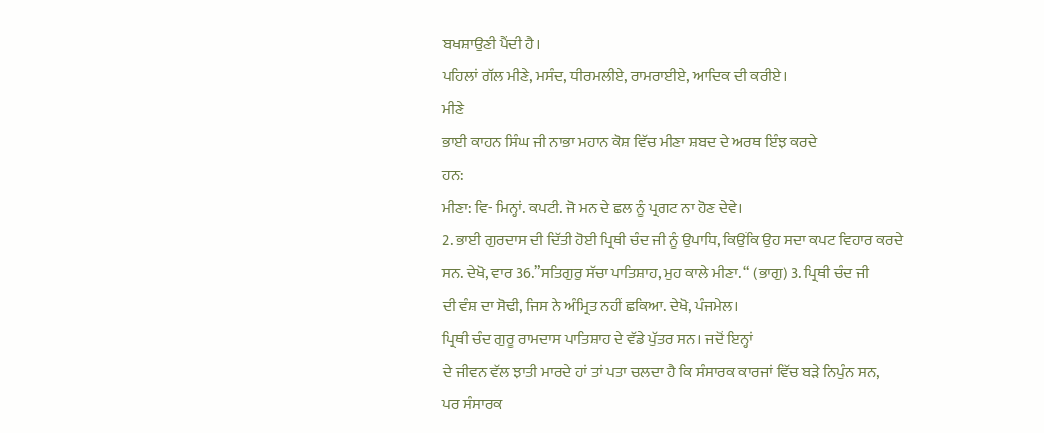ਬਖਸ਼ਾਉਣੀ ਪੈਂਦੀ ਹੈ।
ਪਹਿਲਾਂ ਗੱਲ ਮੀਣੇ, ਮਸੰਦ, ਧੀਰਮਲੀਏ, ਰਾਮਰਾਈਏ, ਆਦਿਕ ਦੀ ਕਰੀਏ।
ਮੀਣੇ
ਭਾਈ ਕਾਹਨ ਸਿੰਘ ਜੀ ਨਾਭਾ ਮਹਾਨ ਕੋਸ਼ ਵਿੱਚ ਮੀਣਾ ਸ਼ਬਦ ਦੇ ਅਰਥ ਇੰਝ ਕਰਦੇ
ਹਨ:
ਮੀਣਾ: ਵਿ- ਮਿਨ੍ਹਾਂ. ਕਪਟੀ. ਜੋ ਮਨ ਦੇ ਛਲ ਨੂੰ ਪ੍ਰਗਟ ਨਾ ਹੋਣ ਦੇਵੇ।
2. ਭਾਈ ਗੁਰਦਾਸ ਦੀ ਦਿੱਤੀ ਹੋਈ ਪ੍ਰਿਥੀ ਚੰਦ ਜੀ ਨੂੰ ਉਪਾਧਿ, ਕਿਉਂਕਿ ਉਹ ਸਦਾ ਕਪਟ ਵਿਹਾਰ ਕਰਦੇ
ਸਨ. ਦੇਖੋ, ਵਾਰ 36.”ਸਤਿਗੁਰੁ ਸੱਚਾ ਪਾਤਿਸ਼ਾਹ, ਮੁਹ ਕਾਲੇ ਮੀਣਾ. “ (ਭਾਗੁ) 3. ਪ੍ਰਿਥੀ ਚੰਦ ਜੀ
ਦੀ ਵੰਸ਼ ਦਾ ਸੋਢੀ, ਜਿਸ ਨੇ ਅੰਮ੍ਰਿਤ ਨਹੀਂ ਛਕਿਆ. ਦੇਖੋ, ਪੰਜਮੇਲ।
ਪ੍ਰਿਥੀ ਚੰਦ ਗੁਰੂ ਰਾਮਦਾਸ ਪਾਤਿਸ਼ਾਹ ਦੇ ਵੱਡੇ ਪੁੱਤਰ ਸਨ। ਜਦੋਂ ਇਨ੍ਹਾਂ
ਦੇ ਜੀਵਨ ਵੱਲ ਝਾਤੀ ਮਾਰਦੇ ਹਾਂ ਤਾਂ ਪਤਾ ਚਲਦਾ ਹੈ ਕਿ ਸੰਸਾਰਕ ਕਾਰਜਾਂ ਵਿੱਚ ਬੜੇ ਨਿਪੁੰਨ ਸਨ,
ਪਰ ਸੰਸਾਰਕ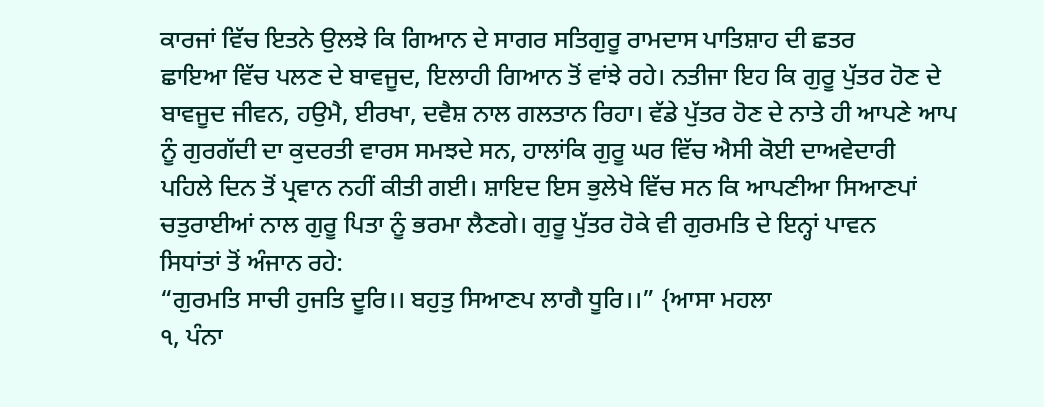ਕਾਰਜਾਂ ਵਿੱਚ ਇਤਨੇ ਉਲਝੇ ਕਿ ਗਿਆਨ ਦੇ ਸਾਗਰ ਸਤਿਗੁਰੂ ਰਾਮਦਾਸ ਪਾਤਿਸ਼ਾਹ ਦੀ ਛਤਰ
ਛਾਇਆ ਵਿੱਚ ਪਲਣ ਦੇ ਬਾਵਜੂਦ, ਇਲਾਹੀ ਗਿਆਨ ਤੋਂ ਵਾਂਝੇ ਰਹੇ। ਨਤੀਜਾ ਇਹ ਕਿ ਗੁਰੂ ਪੁੱਤਰ ਹੋਣ ਦੇ
ਬਾਵਜੂਦ ਜੀਵਨ, ਹਉਮੈ, ਈਰਖਾ, ਦਵੈਸ਼ ਨਾਲ ਗਲਤਾਨ ਰਿਹਾ। ਵੱਡੇ ਪੁੱਤਰ ਹੋਣ ਦੇ ਨਾਤੇ ਹੀ ਆਪਣੇ ਆਪ
ਨੂੰ ਗੁਰਗੱਦੀ ਦਾ ਕੁਦਰਤੀ ਵਾਰਸ ਸਮਝਦੇ ਸਨ, ਹਾਲਾਂਕਿ ਗੁਰੂ ਘਰ ਵਿੱਚ ਐਸੀ ਕੋਈ ਦਾਅਵੇਦਾਰੀ
ਪਹਿਲੇ ਦਿਨ ਤੋਂ ਪ੍ਰਵਾਨ ਨਹੀਂ ਕੀਤੀ ਗਈ। ਸ਼ਾਇਦ ਇਸ ਭੁਲੇਖੇ ਵਿੱਚ ਸਨ ਕਿ ਆਪਣੀਆ ਸਿਆਣਪਾਂ
ਚਤੁਰਾਈਆਂ ਨਾਲ ਗੁਰੂ ਪਿਤਾ ਨੂੰ ਭਰਮਾ ਲੈਣਗੇ। ਗੁਰੂ ਪੁੱਤਰ ਹੋਕੇ ਵੀ ਗੁਰਮਤਿ ਦੇ ਇਨ੍ਹਾਂ ਪਾਵਨ
ਸਿਧਾਂਤਾਂ ਤੋਂ ਅੰਜਾਨ ਰਹੇ:
“ਗੁਰਮਤਿ ਸਾਚੀ ਹੁਜਤਿ ਦੂਰਿ।। ਬਹੁਤੁ ਸਿਆਣਪ ਲਾਗੈ ਧੂਰਿ।।” {ਆਸਾ ਮਹਲਾ
੧, ਪੰਨਾ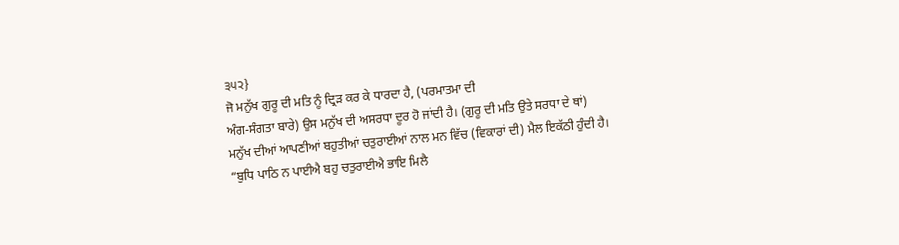੩੫੨}
ਜੋ ਮਨੁੱਖ ਗੁਰੂ ਦੀ ਮਤਿ ਨੂੰ ਦ੍ਰਿੜ ਕਰ ਕੇ ਧਾਰਦਾ ਹੈ, (ਪਰਮਾਤਮਾ ਦੀ
ਅੰਗ-ਸੰਗਤਾ ਬਾਰੇ) ਉਸ ਮਨੁੱਖ ਦੀ ਅਸਰਧਾ ਦੂਰ ਹੋ ਜਾਂਦੀ ਹੈ। (ਗੁਰੂ ਦੀ ਮਤਿ ਉਤੇ ਸਰਧਾ ਦੇ ਥਾਂ)
ਮਨੁੱਖ ਦੀਆਂ ਆਪਣੀਆਂ ਬਹੁਤੀਆਂ ਚਤੁਰਾਈਆਂ ਨਾਲ ਮਨ ਵਿੱਚ (ਵਿਕਾਰਾਂ ਦੀ) ਮੈਲ ਇਕੱਠੀ ਹੁੰਦੀ ਹੈ।
“ਬੁਧਿ ਪਾਠਿ ਨ ਪਾਈਐ ਬਹੁ ਚਤੁਰਾਈਐ ਭਾਇ ਮਿਲੈ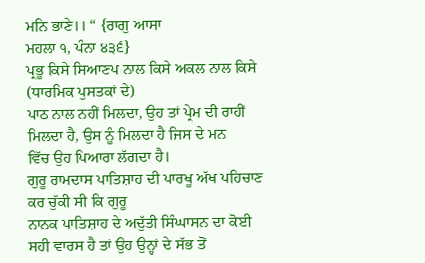ਮਨਿ ਭਾਣੇ।। “ {ਰਾਗੁ ਆਸਾ
ਮਹਲਾ ੧, ਪੰਨਾ ੪੩੬}
ਪ੍ਰਭੂ ਕਿਸੇ ਸਿਆਣਪ ਨਾਲ ਕਿਸੇ ਅਕਲ ਨਾਲ ਕਿਸੇ (ਧਾਰਮਿਕ ਪੁਸਤਕਾਂ ਦੇ)
ਪਾਠ ਨਾਲ ਨਹੀਂ ਮਿਲਦਾ, ਉਹ ਤਾਂ ਪ੍ਰੇਮ ਦੀ ਰਾਹੀਂ ਮਿਲਦਾ ਹੈ, ਉਸ ਨੂੰ ਮਿਲਦਾ ਹੈ ਜਿਸ ਦੇ ਮਨ
ਵਿੱਚ ਉਹ ਪਿਆਰਾ ਲੱਗਦਾ ਹੈ।
ਗੁਰੂ ਰਾਮਦਾਸ ਪਾਤਿਸ਼ਾਹ ਦੀ ਪਾਰਖੂ ਅੱਖ ਪਹਿਚਾਣ ਕਰ ਚੁੱਕੀ ਸੀ ਕਿ ਗੁਰੂ
ਨਾਨਕ ਪਾਤਿਸ਼ਾਹ ਦੇ ਅਦੁੱਤੀ ਸਿੰਘਾਸਨ ਦਾ ਕੋਈ ਸਹੀ ਵਾਰਸ ਹੈ ਤਾਂ ਉਹ ਉਨ੍ਹਾਂ ਦੇ ਸੱਭ ਤੋਂ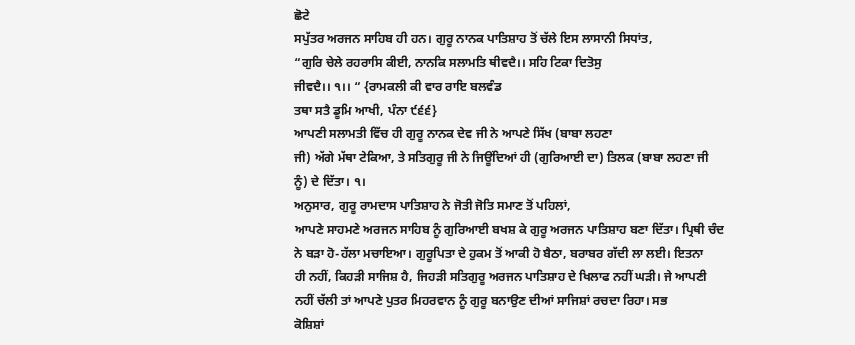ਛੋਟੇ
ਸਪੁੱਤਰ ਅਰਜਨ ਸਾਹਿਬ ਹੀ ਹਨ। ਗੁਰੂ ਨਾਨਕ ਪਾਤਿਸ਼ਾਹ ਤੋਂ ਚੱਲੇ ਇਸ ਲਾਸਾਨੀ ਸਿਧਾਂਤ,
“ਗੁਰਿ ਚੇਲੇ ਰਹਰਾਸਿ ਕੀਈ, ਨਾਨਕਿ ਸਲਾਮਤਿ ਥੀਵਦੈ।। ਸਹਿ ਟਿਕਾ ਦਿਤੋਸੁ
ਜੀਵਦੈ।। ੧।। “ {ਰਾਮਕਲੀ ਕੀ ਵਾਰ ਰਾਇ ਬਲਵੰਡ
ਤਥਾ ਸਤੈ ਡੂਮਿ ਆਖੀ, ਪੰਨਾ ੯੬੬}
ਆਪਣੀ ਸਲਾਮਤੀ ਵਿੱਚ ਹੀ ਗੁਰੂ ਨਾਨਕ ਦੇਵ ਜੀ ਨੇ ਆਪਣੇ ਸਿੱਖ (ਬਾਬਾ ਲਹਣਾ
ਜੀ) ਅੱਗੇ ਮੱਥਾ ਟੇਕਿਆ, ਤੇ ਸਤਿਗੁਰੂ ਜੀ ਨੇ ਜਿਊਂਦਿਆਂ ਹੀ (ਗੁਰਿਆਈ ਦਾ) ਤਿਲਕ (ਬਾਬਾ ਲਹਣਾ ਜੀ
ਨੂੰ) ਦੇ ਦਿੱਤਾ। ੧।
ਅਨੁਸਾਰ, ਗੁਰੂ ਰਾਮਦਾਸ ਪਾਤਿਸ਼ਾਹ ਨੇ ਜੋਤੀ ਜੋਤਿ ਸਮਾਣ ਤੋਂ ਪਹਿਲਾਂ,
ਆਪਣੇ ਸਾਹਮਣੇ ਅਰਜਨ ਸਾਹਿਬ ਨੂੰ ਗੁਰਿਆਈ ਬਖਸ਼ ਕੇ ਗੁਰੂ ਅਰਜਨ ਪਾਤਿਸ਼ਾਹ ਬਣਾ ਦਿੱਤਾ। ਪ੍ਰਿਥੀ ਚੰਦ
ਨੇ ਬੜਾ ਹੋ-ਹੱਲਾ ਮਚਾਇਆ। ਗੁਰੂਪਿਤਾ ਦੇ ਹੁਕਮ ਤੋਂ ਆਕੀ ਹੋ ਬੈਠਾ, ਬਰਾਬਰ ਗੱਦੀ ਲਾ ਲਈ। ਇਤਨਾ
ਹੀ ਨਹੀਂ, ਕਿਹੜੀ ਸਾਜਿਸ਼ ਹੈ, ਜਿਹੜੀ ਸਤਿਗੁਰੂ ਅਰਜਨ ਪਾਤਿਸ਼ਾਹ ਦੇ ਖਿਲਾਫ ਨਹੀਂ ਘੜੀ। ਜੇ ਆਪਣੀ
ਨਹੀਂ ਚੱਲੀ ਤਾਂ ਆਪਣੇ ਪੁਤਰ ਮਿਹਰਵਾਨ ਨੂੰ ਗੁਰੂ ਬਨਾਉਣ ਦੀਆਂ ਸਾਜਿਸ਼ਾਂ ਰਚਦਾ ਰਿਹਾ। ਸਭ
ਕੋਸ਼ਿਸ਼ਾਂ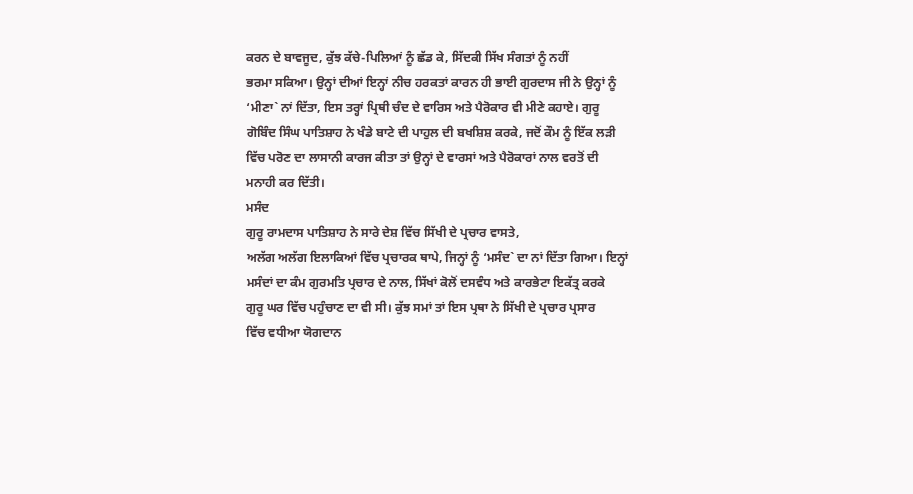ਕਰਨ ਦੇ ਬਾਵਜੂਦ, ਕੁੱਝ ਕੱਚੇ-ਪਿਲਿਆਂ ਨੂੰ ਛੱਡ ਕੇ, ਸਿੱਦਕੀ ਸਿੱਖ ਸੰਗਤਾਂ ਨੂੰ ਨਹੀਂ
ਭਰਮਾ ਸਕਿਆ। ਉਨ੍ਹਾਂ ਦੀਆਂ ਇਨ੍ਹਾਂ ਨੀਚ ਹਰਕਤਾਂ ਕਾਰਨ ਹੀ ਭਾਈ ਗੁਰਦਾਸ ਜੀ ਨੇ ਉਨ੍ਹਾਂ ਨੂੰ
‘ਮੀਣਾ` ਨਾਂ ਦਿੱਤਾ, ਇਸ ਤਰ੍ਹਾਂ ਪ੍ਰਿਥੀ ਚੰਦ ਦੇ ਵਾਰਿਸ ਅਤੇ ਪੈਰੋਕਾਰ ਵੀ ਮੀਣੇ ਕਹਾਏ। ਗੁਰੂ
ਗੋਬਿੰਦ ਸਿੰਘ ਪਾਤਿਸ਼ਾਹ ਨੇ ਖੰਡੇ ਬਾਟੇ ਦੀ ਪਾਹੁਲ ਦੀ ਬਖਸ਼ਿਸ਼ ਕਰਕੇ, ਜਦੋਂ ਕੌਮ ਨੂੰ ਇੱਕ ਲੜੀ
ਵਿੱਚ ਪਰੋਣ ਦਾ ਲਾਸਾਨੀ ਕਾਰਜ ਕੀਤਾ ਤਾਂ ਉਨ੍ਹਾਂ ਦੇ ਵਾਰਸਾਂ ਅਤੇ ਪੈਰੋਕਾਰਾਂ ਨਾਲ ਵਰਤੋਂ ਦੀ
ਮਨਾਹੀ ਕਰ ਦਿੱਤੀ।
ਮਸੰਦ
ਗੁਰੂ ਰਾਮਦਾਸ ਪਾਤਿਸ਼ਾਹ ਨੇ ਸਾਰੇ ਦੇਸ਼ ਵਿੱਚ ਸਿੱਖੀ ਦੇ ਪ੍ਰਚਾਰ ਵਾਸਤੇ,
ਅਲੱਗ ਅਲੱਗ ਇਲਾਕਿਆਂ ਵਿੱਚ ਪ੍ਰਚਾਰਕ ਥਾਪੇ, ਜਿਨ੍ਹਾਂ ਨੂੰ ‘ਮਸੰਦ` ਦਾ ਨਾਂ ਦਿੱਤਾ ਗਿਆ। ਇਨ੍ਹਾਂ
ਮਸੰਦਾਂ ਦਾ ਕੰਮ ਗੁਰਮਤਿ ਪ੍ਰਚਾਰ ਦੇ ਨਾਲ, ਸਿੱਖਾਂ ਕੋਲੋਂ ਦਸਵੰਧ ਅਤੇ ਕਾਰਭੇਟਾ ਇਕੱਤ੍ਰ ਕਰਕੇ
ਗੁਰੂ ਘਰ ਵਿੱਚ ਪਹੁੰਚਾਣ ਦਾ ਵੀ ਸੀ। ਕੁੱਝ ਸਮਾਂ ਤਾਂ ਇਸ ਪ੍ਰਥਾ ਨੇ ਸਿੱਖੀ ਦੇ ਪ੍ਰਚਾਰ ਪ੍ਰਸਾਰ
ਵਿੱਚ ਵਧੀਆ ਯੋਗਦਾਨ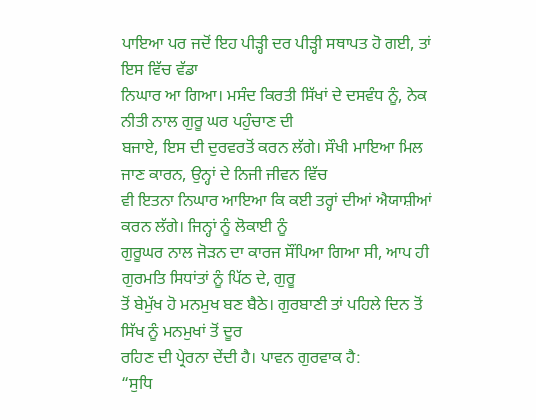ਪਾਇਆ ਪਰ ਜਦੋਂ ਇਹ ਪੀੜ੍ਹੀ ਦਰ ਪੀੜ੍ਹੀ ਸਥਾਪਤ ਹੋ ਗਈ, ਤਾਂ ਇਸ ਵਿੱਚ ਵੱਡਾ
ਨਿਘਾਰ ਆ ਗਿਆ। ਮਸੰਦ ਕਿਰਤੀ ਸਿੱਖਾਂ ਦੇ ਦਸਵੰਧ ਨੂੰ, ਨੇਕ ਨੀਤੀ ਨਾਲ ਗੁਰੂ ਘਰ ਪਹੁੰਚਾਣ ਦੀ
ਬਜਾਏ, ਇਸ ਦੀ ਦੁਰਵਰਤੋਂ ਕਰਨ ਲੱਗੇ। ਸੌਖੀ ਮਾਇਆ ਮਿਲ ਜਾਣ ਕਾਰਨ, ਉਨ੍ਹਾਂ ਦੇ ਨਿਜੀ ਜੀਵਨ ਵਿੱਚ
ਵੀ ਇਤਨਾ ਨਿਘਾਰ ਆਇਆ ਕਿ ਕਈ ਤਰ੍ਹਾਂ ਦੀਆਂ ਐਯਾਸ਼ੀਆਂ ਕਰਨ ਲੱਗੇ। ਜਿਨ੍ਹਾਂ ਨੂੰ ਲੋਕਾਈ ਨੂੰ
ਗੁਰੂਘਰ ਨਾਲ ਜੋੜਨ ਦਾ ਕਾਰਜ ਸੌਂਪਿਆ ਗਿਆ ਸੀ, ਆਪ ਹੀ ਗੁਰਮਤਿ ਸਿਧਾਂਤਾਂ ਨੂੰ ਪਿੱਠ ਦੇ, ਗੁਰੂ
ਤੋਂ ਬੇਮੁੱਖ ਹੋ ਮਨਮੁਖ ਬਣ ਬੈਠੇ। ਗੁਰਬਾਣੀ ਤਾਂ ਪਹਿਲੇ ਦਿਨ ਤੋਂ ਸਿੱਖ ਨੂੰ ਮਨਮੁਖਾਂ ਤੋਂ ਦੂਰ
ਰਹਿਣ ਦੀ ਪ੍ਰੇਰਨਾ ਦੇਂਦੀ ਹੈ। ਪਾਵਨ ਗੁਰਵਾਕ ਹੈ:
“ਸੁਧਿ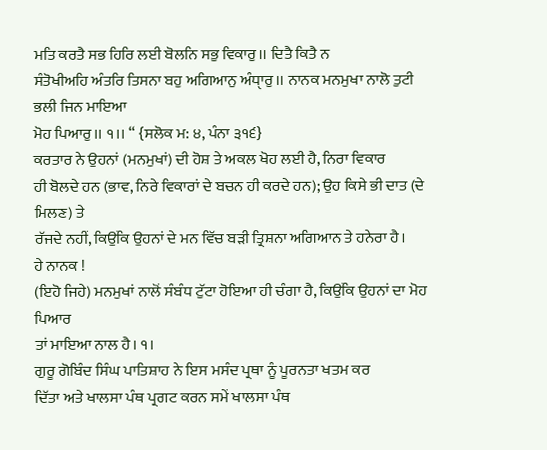ਮਤਿ ਕਰਤੈ ਸਭ ਹਿਰਿ ਲਈ ਬੋਲਨਿ ਸਭੁ ਵਿਕਾਰੁ।। ਦਿਤੈ ਕਿਤੈ ਨ
ਸੰਤੋਖੀਅਹਿ ਅੰਤਰਿ ਤਿਸਨਾ ਬਹੁ ਅਗਿਆਨੁ ਅੰਧਾੑਰੁ।। ਨਾਨਕ ਮਨਮੁਖਾ ਨਾਲੋ ਤੁਟੀ ਭਲੀ ਜਿਨ ਮਾਇਆ
ਮੋਹ ਪਿਆਰੁ।। ੧।। “ {ਸਲੋਕ ਮ: ੪, ਪੰਨਾ ੩੧੬}
ਕਰਤਾਰ ਨੇ ਉਹਨਾਂ (ਮਨਮੁਖਾਂ) ਦੀ ਹੋਸ਼ ਤੇ ਅਕਲ ਖੋਹ ਲਈ ਹੈ, ਨਿਰਾ ਵਿਕਾਰ
ਹੀ ਬੋਲਦੇ ਹਨ (ਭਾਵ, ਨਿਰੇ ਵਿਕਾਰਾਂ ਦੇ ਬਚਨ ਹੀ ਕਰਦੇ ਹਨ); ਉਹ ਕਿਸੇ ਭੀ ਦਾਤ (ਦੇ ਮਿਲਣ) ਤੇ
ਰੱਜਦੇ ਨਹੀਂ, ਕਿਉਂਕਿ ਉਹਨਾਂ ਦੇ ਮਨ ਵਿੱਚ ਬੜੀ ਤ੍ਰਿਸ਼ਨਾ ਅਗਿਆਨ ਤੇ ਹਨੇਰਾ ਹੈ।
ਹੇ ਨਾਨਕ !
(ਇਹੋ ਜਿਹੇ) ਮਨਮੁਖਾਂ ਨਾਲੋਂ ਸੰਬੰਧ ਟੁੱਟਾ ਹੋਇਆ ਹੀ ਚੰਗਾ ਹੈ, ਕਿਉਂਕਿ ਉਹਨਾਂ ਦਾ ਮੋਹ ਪਿਆਰ
ਤਾਂ ਮਾਇਆ ਨਾਲ ਹੈ। ੧।
ਗੁਰੂ ਗੋਬਿੰਦ ਸਿੰਘ ਪਾਤਿਸ਼ਾਹ ਨੇ ਇਸ ਮਸੰਦ ਪ੍ਰਥਾ ਨੂੰ ਪੂਰਨਤਾ ਖਤਮ ਕਰ
ਦਿੱਤਾ ਅਤੇ ਖਾਲਸਾ ਪੰਥ ਪ੍ਰਗਟ ਕਰਨ ਸਮੇਂ ਖਾਲਸਾ ਪੰਥ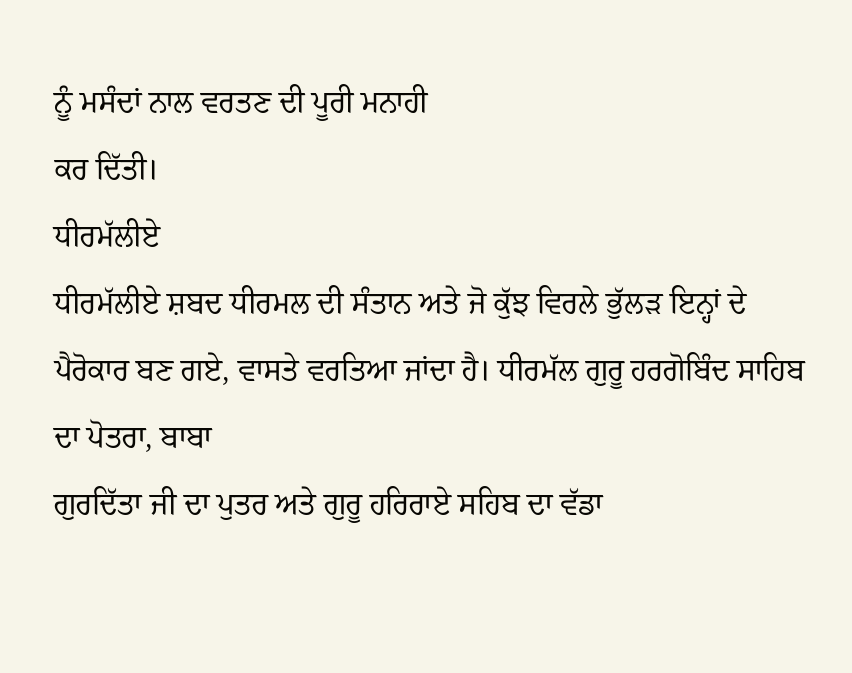ਨੂੰ ਮਸੰਦਾਂ ਨਾਲ ਵਰਤਣ ਦੀ ਪੂਰੀ ਮਨਾਹੀ
ਕਰ ਦਿੱਤੀ।
ਧੀਰਮੱਲੀਏ
ਧੀਰਮੱਲੀਏ ਸ਼ਬਦ ਧੀਰਮਲ ਦੀ ਸੰਤਾਨ ਅਤੇ ਜੋ ਕੁੱਝ ਵਿਰਲੇ ਭੁੱਲੜ ਇਨ੍ਹਾਂ ਦੇ
ਪੈਰੋਕਾਰ ਬਣ ਗਏ, ਵਾਸਤੇ ਵਰਤਿਆ ਜਾਂਦਾ ਹੈ। ਧੀਰਮੱਲ ਗੁਰੂ ਹਰਗੋਬਿੰਦ ਸਾਹਿਬ ਦਾ ਪੋਤਰਾ, ਬਾਬਾ
ਗੁਰਦਿੱਤਾ ਜੀ ਦਾ ਪੁਤਰ ਅਤੇ ਗੁਰੂ ਹਰਿਰਾਏ ਸਹਿਬ ਦਾ ਵੱਡਾ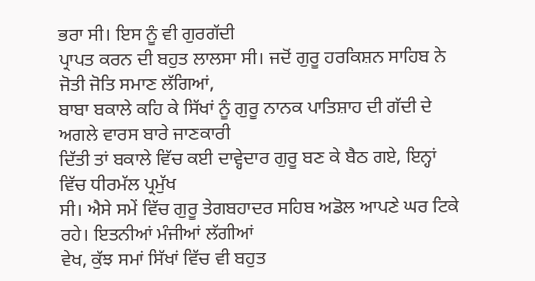ਭਰਾ ਸੀ। ਇਸ ਨੂੰ ਵੀ ਗੁਰਗੱਦੀ
ਪ੍ਰਾਪਤ ਕਰਨ ਦੀ ਬਹੁਤ ਲਾਲਸਾ ਸੀ। ਜਦੋਂ ਗੁਰੂ ਹਰਕਿਸ਼ਨ ਸਾਹਿਬ ਨੇ ਜੋਤੀ ਜੋਤਿ ਸਮਾਣ ਲੱਗਿਆਂ,
ਬਾਬਾ ਬਕਾਲੇ ਕਹਿ ਕੇ ਸਿੱਖਾਂ ਨੂੰ ਗੁਰੂ ਨਾਨਕ ਪਾਤਿਸ਼ਾਹ ਦੀ ਗੱਦੀ ਦੇ ਅਗਲੇ ਵਾਰਸ ਬਾਰੇ ਜਾਣਕਾਰੀ
ਦਿੱਤੀ ਤਾਂ ਬਕਾਲੇ ਵਿੱਚ ਕਈ ਦਾਵ੍ਹੇਦਾਰ ਗੁਰੂ ਬਣ ਕੇ ਬੈਠ ਗਏ, ਇਨ੍ਹਾਂ ਵਿੱਚ ਧੀਰਮੱਲ ਪ੍ਰਮੁੱਖ
ਸੀ। ਐਸੇ ਸਮੇਂ ਵਿੱਚ ਗੁਰੂ ਤੇਗਬਹਾਦਰ ਸਹਿਬ ਅਡੋਲ ਆਪਣੇ ਘਰ ਟਿਕੇ ਰਹੇ। ਇਤਨੀਆਂ ਮੰਜੀਆਂ ਲੱਗੀਆਂ
ਵੇਖ, ਕੁੱਝ ਸਮਾਂ ਸਿੱਖਾਂ ਵਿੱਚ ਵੀ ਬਹੁਤ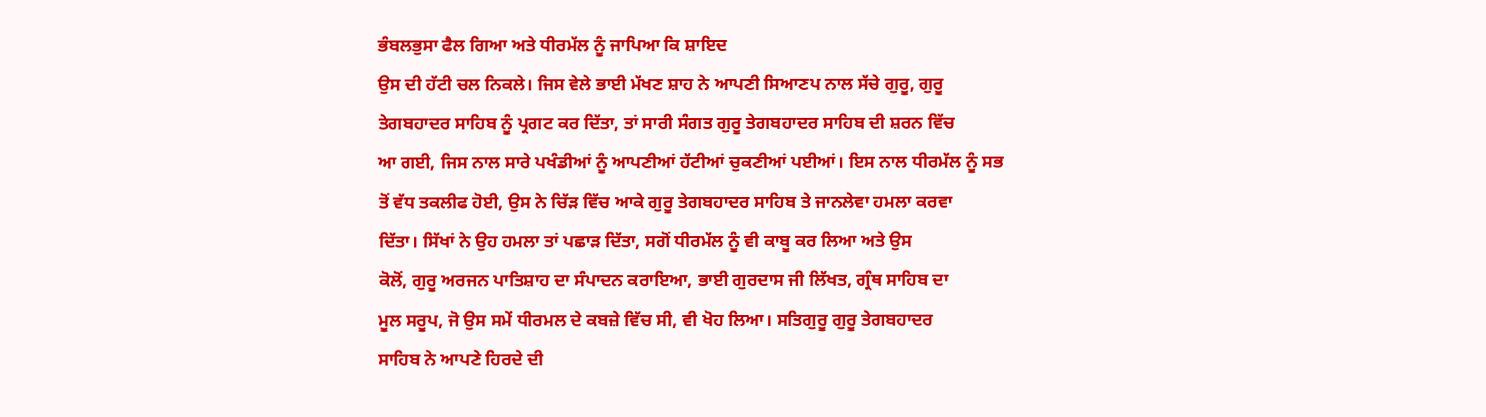ਭੰਬਲਭੁਸਾ ਫੈਲ ਗਿਆ ਅਤੇ ਧੀਰਮੱਲ ਨੂੰ ਜਾਪਿਆ ਕਿ ਸ਼ਾਇਦ
ਉਸ ਦੀ ਹੱਟੀ ਚਲ ਨਿਕਲੇ। ਜਿਸ ਵੇਲੇ ਭਾਈ ਮੱਖਣ ਸ਼ਾਹ ਨੇ ਆਪਣੀ ਸਿਆਣਪ ਨਾਲ ਸੱਚੇ ਗੁਰੂ, ਗੁਰੂ
ਤੇਗਬਹਾਦਰ ਸਾਹਿਬ ਨੂੰ ਪ੍ਰਗਟ ਕਰ ਦਿੱਤਾ, ਤਾਂ ਸਾਰੀ ਸੰਗਤ ਗੁਰੂ ਤੇਗਬਹਾਦਰ ਸਾਹਿਬ ਦੀ ਸ਼ਰਨ ਵਿੱਚ
ਆ ਗਈ, ਜਿਸ ਨਾਲ ਸਾਰੇ ਪਖੰਡੀਆਂ ਨੂੰ ਆਪਣੀਆਂ ਹੱਟੀਆਂ ਚੁਕਣੀਆਂ ਪਈਆਂ। ਇਸ ਨਾਲ ਧੀਰਮੱਲ ਨੂੰ ਸਭ
ਤੋਂ ਵੱਧ ਤਕਲੀਫ ਹੋਈ, ਉਸ ਨੇ ਚਿੱੜ ਵਿੱਚ ਆਕੇ ਗੁਰੂ ਤੇਗਬਹਾਦਰ ਸਾਹਿਬ ਤੇ ਜਾਨਲੇਵਾ ਹਮਲਾ ਕਰਵਾ
ਦਿੱਤਾ। ਸਿੱਖਾਂ ਨੇ ਉਹ ਹਮਲਾ ਤਾਂ ਪਛਾੜ ਦਿੱਤਾ, ਸਗੋਂ ਧੀਰਮੱਲ ਨੂੰ ਵੀ ਕਾਬੂ ਕਰ ਲਿਆ ਅਤੇ ਉਸ
ਕੋਲੋਂ, ਗੁਰੂ ਅਰਜਨ ਪਾਤਿਸ਼ਾਹ ਦਾ ਸੰਪਾਦਨ ਕਰਾਇਆ, ਭਾਈ ਗੁਰਦਾਸ ਜੀ ਲਿੱਖਤ, ਗ੍ਰੰਥ ਸਾਹਿਬ ਦਾ
ਮੂਲ ਸਰੂਪ, ਜੋ ਉਸ ਸਮੇਂ ਧੀਰਮਲ ਦੇ ਕਬਜ਼ੇ ਵਿੱਚ ਸੀ, ਵੀ ਖੋਹ ਲਿਆ। ਸਤਿਗੁਰੂ ਗੁਰੂ ਤੇਗਬਹਾਦਰ
ਸਾਹਿਬ ਨੇ ਆਪਣੇ ਹਿਰਦੇ ਦੀ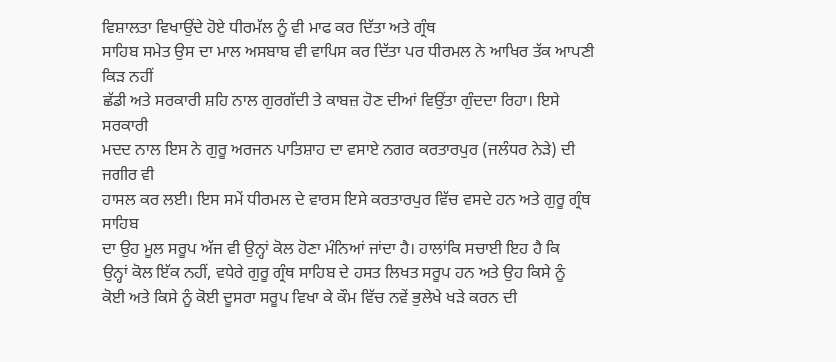ਵਿਸ਼ਾਲਤਾ ਵਿਖਾਉਂਦੇ ਹੋਏ ਧੀਰਮੱਲ ਨੂੰ ਵੀ ਮਾਫ ਕਰ ਦਿੱਤਾ ਅਤੇ ਗ੍ਰੰਥ
ਸਾਹਿਬ ਸਮੇਤ ਉਸ ਦਾ ਮਾਲ ਅਸਬਾਬ ਵੀ ਵਾਪਿਸ ਕਰ ਦਿੱਤਾ ਪਰ ਧੀਰਮਲ ਨੇ ਆਖਿਰ ਤੱਕ ਆਪਣੀ ਕਿੜ ਨਹੀਂ
ਛੱਡੀ ਅਤੇ ਸਰਕਾਰੀ ਸ਼ਹਿ ਨਾਲ ਗੁਰਗੱਦੀ ਤੇ ਕਾਬਜ਼ ਹੋਣ ਦੀਆਂ ਵਿਉਂਤਾ ਗੁੰਦਦਾ ਰਿਹਾ। ਇਸੇ ਸਰਕਾਰੀ
ਮਦਦ ਨਾਲ ਇਸ ਨੇ ਗੁਰੂ ਅਰਜਨ ਪਾਤਿਸ਼ਾਹ ਦਾ ਵਸਾਏ ਨਗਰ ਕਰਤਾਰਪੁਰ (ਜਲੰਧਰ ਨੇੜੇ) ਦੀ ਜਗੀਰ ਵੀ
ਹਾਸਲ ਕਰ ਲਈ। ਇਸ ਸਮੇਂ ਧੀਰਮਲ ਦੇ ਵਾਰਸ ਇਸੇ ਕਰਤਾਰਪੁਰ ਵਿੱਚ ਵਸਦੇ ਹਨ ਅਤੇ ਗੁਰੂ ਗ੍ਰੰਥ ਸਾਹਿਬ
ਦਾ ਉਹ ਮੂਲ ਸਰੂਪ ਅੱਜ ਵੀ ਉਨ੍ਹਾਂ ਕੋਲ ਹੋਣਾ ਮੰਨਿਆਂ ਜਾਂਦਾ ਹੈ। ਹਾਲਾਂਕਿ ਸਚਾਈ ਇਹ ਹੈ ਕਿ
ਉਨ੍ਹਾਂ ਕੋਲ ਇੱਕ ਨਹੀਂ, ਵਧੇਰੇ ਗੁਰੂ ਗ੍ਰੰਥ ਸਾਹਿਬ ਦੇ ਹਸਤ ਲਿਖਤ ਸਰੂਪ ਹਨ ਅਤੇ ਉਹ ਕਿਸੇ ਨੂੰ
ਕੋਈ ਅਤੇ ਕਿਸੇ ਨੂੰ ਕੋਈ ਦੂਸਰਾ ਸਰੂਪ ਵਿਖਾ ਕੇ ਕੌਮ ਵਿੱਚ ਨਵੇਂ ਭੁਲੇਖੇ ਖੜੇ ਕਰਨ ਦੀ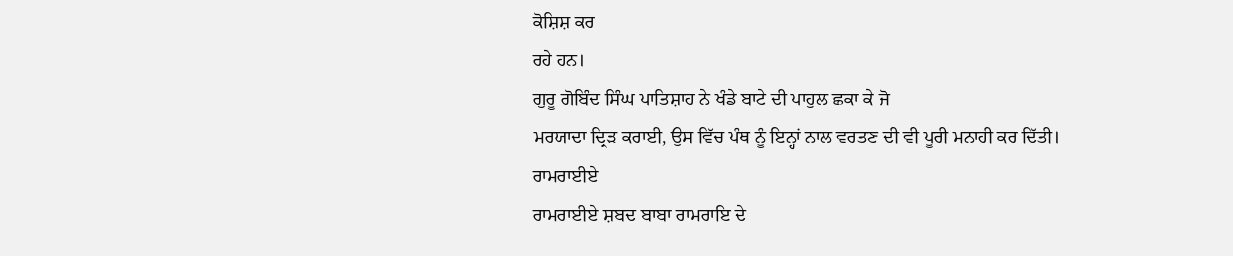ਕੋਸ਼ਿਸ਼ ਕਰ
ਰਹੇ ਹਨ।
ਗੁਰੂ ਗੋਬਿੰਦ ਸਿੰਘ ਪਾਤਿਸ਼ਾਹ ਨੇ ਖੰਡੇ ਬਾਟੇ ਦੀ ਪਾਹੁਲ ਛਕਾ ਕੇ ਜੋ
ਮਰਯਾਦਾ ਦ੍ਰਿੜ ਕਰਾਈ, ਉਸ ਵਿੱਚ ਪੰਥ ਨੂੰ ਇਨ੍ਹਾਂ ਨਾਲ ਵਰਤਣ ਦੀ ਵੀ ਪੂਰੀ ਮਨਾਹੀ ਕਰ ਦਿੱਤੀ।
ਰਾਮਰਾਈਏ
ਰਾਮਰਾਈਏ ਸ਼ਬਦ ਬਾਬਾ ਰਾਮਰਾਇ ਦੇ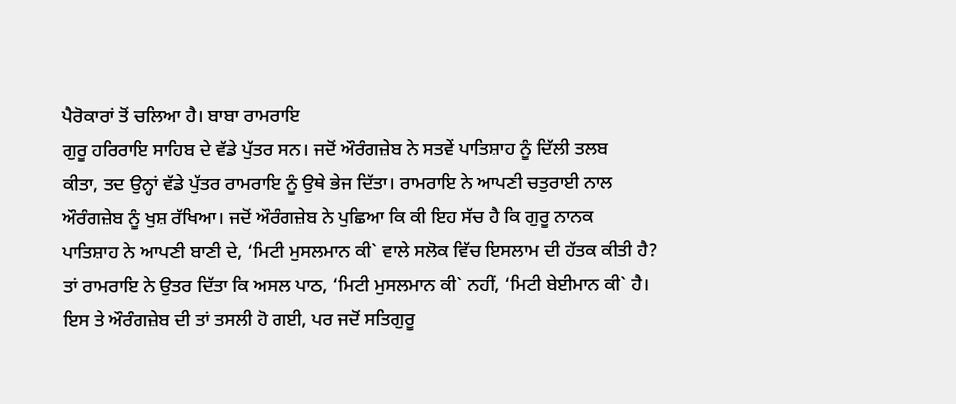ਪੈਰੋਕਾਰਾਂ ਤੋਂ ਚਲਿਆ ਹੈ। ਬਾਬਾ ਰਾਮਰਾਇ
ਗੁਰੂ ਹਰਿਰਾਇ ਸਾਹਿਬ ਦੇ ਵੱਡੇ ਪੁੱਤਰ ਸਨ। ਜਦੋਂ ਔਰੰਗਜ਼ੇਬ ਨੇ ਸਤਵੇਂ ਪਾਤਿਸ਼ਾਹ ਨੂੰ ਦਿੱਲੀ ਤਲਬ
ਕੀਤਾ, ਤਦ ਉਨ੍ਹਾਂ ਵੱਡੇ ਪੁੱਤਰ ਰਾਮਰਾਇ ਨੂੰ ਉਥੇ ਭੇਜ ਦਿੱਤਾ। ਰਾਮਰਾਇ ਨੇ ਆਪਣੀ ਚਤੁਰਾਈ ਨਾਲ
ਔਰੰਗਜ਼ੇਬ ਨੂੰ ਖੁਸ਼ ਰੱਖਿਆ। ਜਦੋਂ ਔਰੰਗਜ਼ੇਬ ਨੇ ਪੁਛਿਆ ਕਿ ਕੀ ਇਹ ਸੱਚ ਹੈ ਕਿ ਗੁਰੂ ਨਾਨਕ
ਪਾਤਿਸ਼ਾਹ ਨੇ ਆਪਣੀ ਬਾਣੀ ਦੇ, ‘ਮਿਟੀ ਮੁਸਲਮਾਨ ਕੀ` ਵਾਲੇ ਸਲੋਕ ਵਿੱਚ ਇਸਲਾਮ ਦੀ ਹੱਤਕ ਕੀਤੀ ਹੈ?
ਤਾਂ ਰਾਮਰਾਇ ਨੇ ਉਤਰ ਦਿੱਤਾ ਕਿ ਅਸਲ ਪਾਠ, ‘ਮਿਟੀ ਮੁਸਲਮਾਨ ਕੀ` ਨਹੀਂ, ‘ਮਿਟੀ ਬੇਈਮਾਨ ਕੀ` ਹੈ।
ਇਸ ਤੇ ਔਰੰਗਜ਼ੇਬ ਦੀ ਤਾਂ ਤਸਲੀ ਹੋ ਗਈ, ਪਰ ਜਦੋਂ ਸਤਿਗੁਰੂ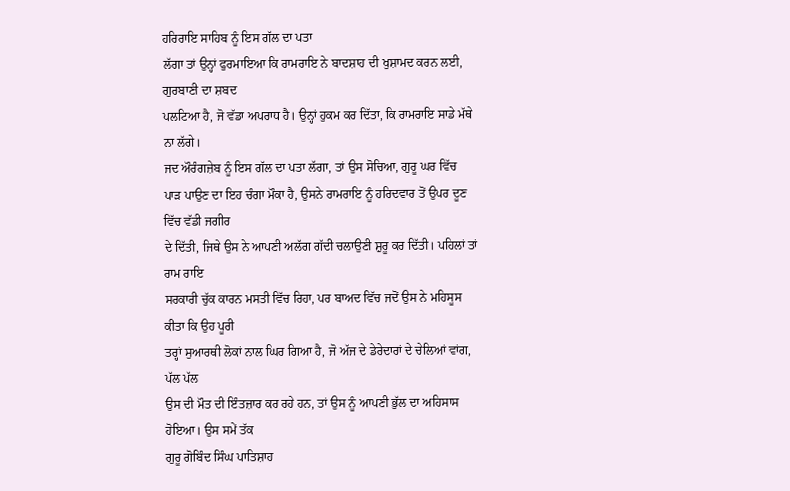ਹਰਿਰਾਇ ਸਾਹਿਬ ਨੂੰ ਇਸ ਗੱਲ ਦਾ ਪਤਾ
ਲੱਗਾ ਤਾਂ ਉਨ੍ਹਾਂ ਫੁਰਮਾਇਆ ਕਿ ਰਾਮਰਾਇ ਨੇ ਬਾਦਸ਼ਾਹ ਦੀ ਖੁਸ਼ਾਮਦ ਕਰਨ ਲਈ, ਗੁਰਬਾਣੀ ਦਾ ਸ਼ਬਦ
ਪਲਟਿਆ ਹੈ, ਜੋ ਵੱਡਾ ਅਪਰਾਧ ਹੈ। ਉਨ੍ਹਾਂ ਹੁਕਮ ਕਰ ਦਿੱਤਾ, ਕਿ ਰਾਮਰਾਇ ਸਾਡੇ ਮੱਥੇ ਨਾ ਲੱਗੇ।
ਜਦ ਔਰੰਗਜ਼ੇਬ ਨੂੰ ਇਸ ਗੱਲ ਦਾ ਪਤਾ ਲੱਗਾ, ਤਾਂ ਉਸ ਸੋਚਿਆ, ਗੁਰੂ ਘਰ ਵਿੱਚ
ਪਾੜ ਪਾਉਣ ਦਾ ਇਹ ਚੰਗਾ ਮੌਕਾ ਹੈ, ਉਸਨੇ ਰਾਮਰਾਇ ਨੂੰ ਹਰਿਦਵਾਰ ਤੋਂ ਉਪਰ ਦੂਣ ਵਿੱਚ ਵੱਡੀ ਜਗੀਰ
ਦੇ ਦਿੱਤੀ, ਜਿਥੇ ਉਸ ਨੇ ਆਪਣੀ ਅਲੱਗ ਗੱਦੀ ਚਲਾਉਣੀ ਸ਼ੁਰੂ ਕਰ ਦਿੱਤੀ। ਪਹਿਲਾਂ ਤਾਂ ਰਾਮ ਰਾਇ
ਸਰਕਾਰੀ ਚੁੱਕ ਕਾਰਨ ਮਸਤੀ ਵਿੱਚ ਰਿਹਾ, ਪਰ ਬਾਅਦ ਵਿੱਚ ਜਦੋਂ ਉਸ ਨੇ ਮਹਿਸੂਸ ਕੀਤਾ ਕਿ ਉਹ ਪੂਰੀ
ਤਰ੍ਹਾਂ ਸੁਆਰਥੀ ਲੋਕਾਂ ਨਾਲ ਘਿਰ ਗਿਆ ਹੈ, ਜੋ ਅੱਜ ਦੇ ਡੇਰੇਦਾਰਾਂ ਦੇ ਚੇਲਿਆਂ ਵਾਂਗ, ਪੱਲ ਪੱਲ
ਉਸ ਦੀ ਮੌਤ ਦੀ ਇੰਤਜ਼ਾਰ ਕਰ ਰਹੇ ਹਨ, ਤਾਂ ਉਸ ਨੂੰ ਆਪਣੀ ਭੁੱਲ ਦਾ ਅਹਿਸਾਸ ਹੋਇਆ। ਉਸ ਸਮੇਂ ਤੱਕ
ਗੁਰੂ ਗੋਬਿੰਦ ਸਿੰਘ ਪਾਤਿਸ਼ਾਹ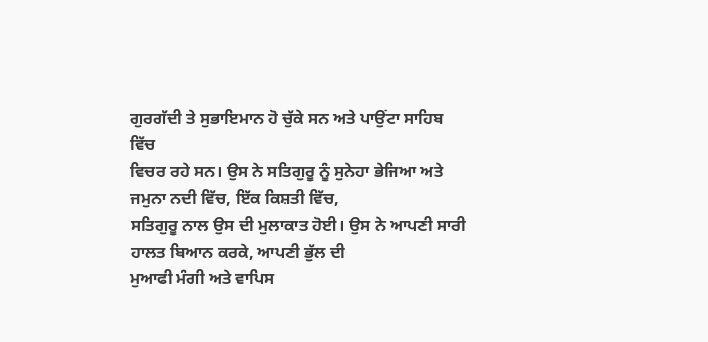ਗੁਰਗੱਦੀ ਤੇ ਸੁਭਾਇਮਾਨ ਹੋ ਚੁੱਕੇ ਸਨ ਅਤੇ ਪਾਉਂਟਾ ਸਾਹਿਬ ਵਿੱਚ
ਵਿਚਰ ਰਹੇ ਸਨ। ਉਸ ਨੇ ਸਤਿਗੁਰੂ ਨੂੰ ਸੁਨੇਹਾ ਭੇਜਿਆ ਅਤੇ ਜਮੁਨਾ ਨਦੀ ਵਿੱਚ, ਇੱਕ ਕਿਸ਼ਤੀ ਵਿੱਚ,
ਸਤਿਗੁਰੂ ਨਾਲ ਉਸ ਦੀ ਮੁਲਾਕਾਤ ਹੋਈ। ਉਸ ਨੇ ਆਪਣੀ ਸਾਰੀ ਹਾਲਤ ਬਿਆਨ ਕਰਕੇ, ਆਪਣੀ ਭੁੱਲ ਦੀ
ਮੁਆਫੀ ਮੰਗੀ ਅਤੇ ਵਾਪਿਸ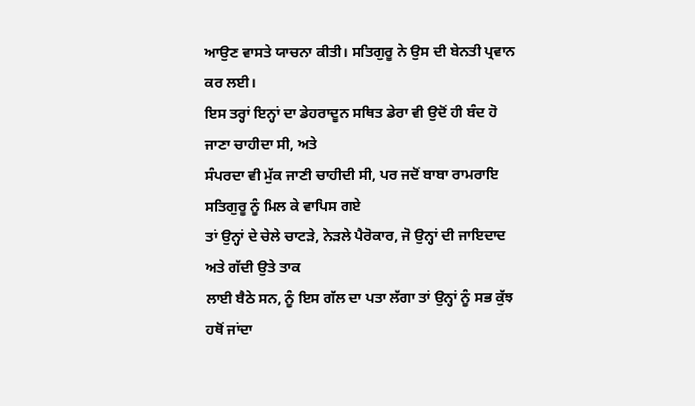ਆਉਣ ਵਾਸਤੇ ਯਾਚਨਾ ਕੀਤੀ। ਸਤਿਗੁਰੂ ਨੇ ਉਸ ਦੀ ਬੇਨਤੀ ਪ੍ਰਵਾਨ ਕਰ ਲਈ।
ਇਸ ਤਰ੍ਹਾਂ ਇਨ੍ਹਾਂ ਦਾ ਡੇਹਰਾਦੂਨ ਸਥਿਤ ਡੇਰਾ ਵੀ ਉਦੋਂ ਹੀ ਬੰਦ ਹੋ ਜਾਣਾ ਚਾਹੀਦਾ ਸੀ, ਅਤੇ
ਸੰਪਰਦਾ ਵੀ ਮੁੱਕ ਜਾਣੀ ਚਾਹੀਦੀ ਸੀ, ਪਰ ਜਦੋਂ ਬਾਬਾ ਰਾਮਰਾਇ ਸਤਿਗੁਰੂ ਨੂੰ ਮਿਲ ਕੇ ਵਾਪਿਸ ਗਏ
ਤਾਂ ਉਨ੍ਹਾਂ ਦੇ ਚੇਲੇ ਚਾਟੜੇ, ਨੇੜਲੇ ਪੈਰੋਕਾਰ, ਜੋ ਉਨ੍ਹਾਂ ਦੀ ਜਾਇਦਾਦ ਅਤੇ ਗੱਦੀ ਉਤੇ ਤਾਕ
ਲਾਈ ਬੈਠੇ ਸਨ, ਨੂੰ ਇਸ ਗੱਲ ਦਾ ਪਤਾ ਲੱਗਾ ਤਾਂ ਉਨ੍ਹਾਂ ਨੂੰ ਸਭ ਕੁੱਝ ਹਥੋਂ ਜਾਂਦਾ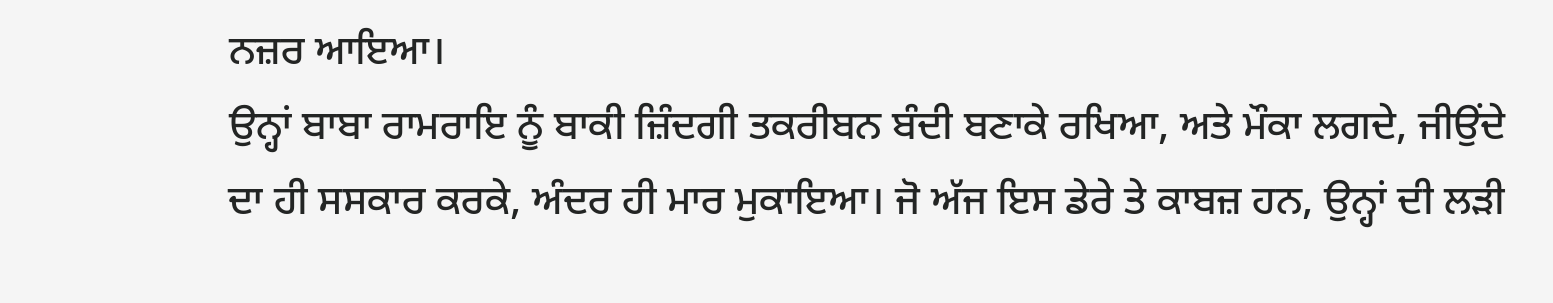ਨਜ਼ਰ ਆਇਆ।
ਉਨ੍ਹਾਂ ਬਾਬਾ ਰਾਮਰਾਇ ਨੂੰ ਬਾਕੀ ਜ਼ਿੰਦਗੀ ਤਕਰੀਬਨ ਬੰਦੀ ਬਣਾਕੇ ਰਖਿਆ, ਅਤੇ ਮੌਕਾ ਲਗਦੇ, ਜੀਉਂਦੇ
ਦਾ ਹੀ ਸਸਕਾਰ ਕਰਕੇ, ਅੰਦਰ ਹੀ ਮਾਰ ਮੁਕਾਇਆ। ਜੋ ਅੱਜ ਇਸ ਡੇਰੇ ਤੇ ਕਾਬਜ਼ ਹਨ, ਉਨ੍ਹਾਂ ਦੀ ਲੜੀ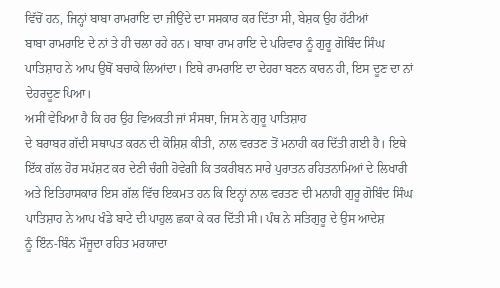ਵਿੱਚੋਂ ਹਨ, ਜਿਨ੍ਹਾਂ ਬਾਬਾ ਰਾਮਰਾਇ ਦਾ ਜੀਉਂਦੇ ਦਾ ਸਸਕਾਰ ਕਰ ਦਿੱਤਾ ਸੀ, ਬੇਸ਼ਕ ਉਹ ਹੱਟੀਆਂ
ਬਾਬਾ ਰਾਮਰਾਇ ਦੇ ਨਾਂ ਤੇ ਹੀ ਚਲਾ ਰਹੇ ਹਨ। ਬਾਬਾ ਰਾਮ ਰਾਇ ਦੇ ਪਰਿਵਾਰ ਨੂੰ ਗੁਰੂ ਗੋਬਿੰਦ ਸਿੰਘ
ਪਾਤਿਸ਼ਾਹ ਨੇ ਆਪ ਉਥੋਂ ਬਚਾਕੇ ਲਿਆਂਦਾ। ਇਥੇ ਰਾਮਰਾਇ ਦਾ ਦੇਹਰਾ ਬਣਨ ਕਾਰਨ ਹੀ, ਇਸ ਦੂਣ ਦਾ ਨਾਂ
ਦੇਹਰਦੂਣ ਪਿਆ।
ਅਸੀਂ ਵੇਖਿਆ ਹੈ ਕਿ ਹਰ ਉਹ ਵਿਅਕਤੀ ਜਾਂ ਸੰਸਥਾ, ਜਿਸ ਨੇ ਗੁਰੂ ਪਾਤਿਸ਼ਾਹ
ਦੇ ਬਰਾਬਰ ਗੱਦੀ ਸਥਾਪਤ ਕਰਨ ਦੀ ਕੋਸ਼ਿਸ਼ ਕੀਤੀ, ਨਾਲ ਵਰਤਣ ਤੋਂ ਮਨਾਹੀ ਕਰ ਦਿੱਤੀ ਗਈ ਹੈ। ਇਥੇ
ਇੱਕ ਗੱਲ ਹੋਰ ਸਪੱਸ਼ਟ ਕਰ ਦੇਣੀ ਚੰਗੀ ਹੋਵੇਗੀ ਕਿ ਤਕਰੀਬਨ ਸਾਰੇ ਪੁਰਾਤਨ ਰਹਿਤਨਾਮਿਆਂ ਦੇ ਲਿਖਾਰੀ
ਅਤੇ ਇਤਿਹਾਸਕਾਰ ਇਸ ਗੱਲ ਵਿੱਚ ਇਕਮਤ ਹਨ ਕਿ ਇਨ੍ਹਾਂ ਨਾਲ ਵਰਤਣ ਦੀ ਮਨਾਹੀ ਗੁਰੂ ਗੋਬਿੰਦ ਸਿੰਘ
ਪਾਤਿਸ਼ਾਹ ਨੇ ਆਪ ਖੰਡੇ ਬਾਟੇ ਦੀ ਪਾਹੁਲ ਛਕਾ ਕੇ ਕਰ ਦਿੱਤੀ ਸੀ। ਪੰਥ ਨੇ ਸਤਿਗੁਰੂ ਦੇ ਉਸ ਆਦੇਸ਼
ਨੂੰ ਇੰਨ-ਬਿੰਨ ਮੌਜੂਦਾ ਰਹਿਤ ਮਰਯਾਦਾ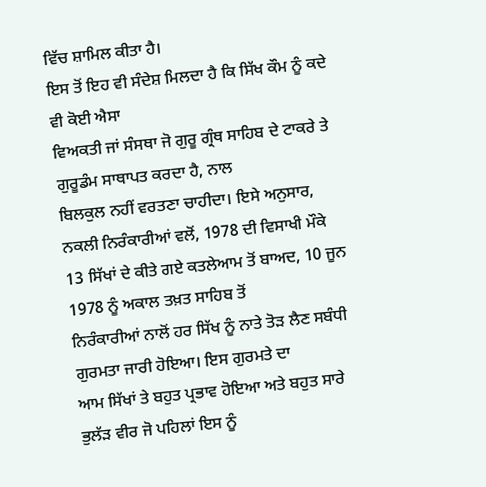ਵਿੱਚ ਸ਼ਾਮਿਲ ਕੀਤਾ ਹੈ।
ਇਸ ਤੋਂ ਇਹ ਵੀ ਸੰਦੇਸ਼ ਮਿਲਦਾ ਹੈ ਕਿ ਸਿੱਖ ਕੌਮ ਨੂੰ ਕਦੇ ਵੀ ਕੋਈ ਐਸਾ
ਵਿਅਕਤੀ ਜਾਂ ਸੰਸਥਾ ਜੋ ਗੁਰੂ ਗ੍ਰੰਥ ਸਾਹਿਬ ਦੇ ਟਾਕਰੇ ਤੇ ਗੁਰੂਡੰਮ ਸਾਥਾਪਤ ਕਰਦਾ ਹੈ, ਨਾਲ
ਬਿਲਕੁਲ ਨਹੀਂ ਵਰਤਣਾ ਚਾਹੀਦਾ। ਇਸੇ ਅਨੁਸਾਰ, ਨਕਲੀ ਨਿਰੰਕਾਰੀਆਂ ਵਲੋਂ, 1978 ਦੀ ਵਿਸਾਖੀ ਮੌਕੇ
13 ਸਿੱਖਾਂ ਦੇ ਕੀਤੇ ਗਏ ਕਤਲੇਆਮ ਤੋਂ ਬਾਅਦ, 10 ਜੂਨ 1978 ਨੂੰ ਅਕਾਲ ਤਖ਼ਤ ਸਾਹਿਬ ਤੋਂ
ਨਿਰੰਕਾਰੀਆਂ ਨਾਲੋਂ ਹਰ ਸਿੱਖ ਨੂੰ ਨਾਤੇ ਤੋੜ ਲੈਣ ਸਬੰਧੀ ਗੁਰਮਤਾ ਜਾਰੀ ਹੋਇਆ। ਇਸ ਗੁਰਮਤੇ ਦਾ
ਆਮ ਸਿੱਖਾਂ ਤੇ ਬਹੁਤ ਪ੍ਰਭਾਵ ਹੋਇਆ ਅਤੇ ਬਹੁਤ ਸਾਰੇ ਭੁਲੱੜ ਵੀਰ ਜੋ ਪਹਿਲਾਂ ਇਸ ਨੂੰ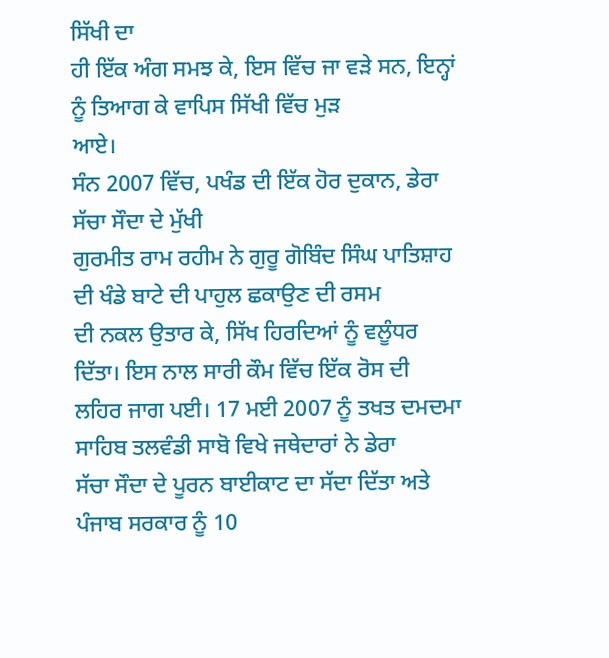ਸਿੱਖੀ ਦਾ
ਹੀ ਇੱਕ ਅੰਗ ਸਮਝ ਕੇ, ਇਸ ਵਿੱਚ ਜਾ ਵੜੇ ਸਨ, ਇਨ੍ਹਾਂ ਨੂੰ ਤਿਆਗ ਕੇ ਵਾਪਿਸ ਸਿੱਖੀ ਵਿੱਚ ਮੁੜ
ਆਏ।
ਸੰਨ 2007 ਵਿੱਚ, ਪਖੰਡ ਦੀ ਇੱਕ ਹੋਰ ਦੁਕਾਨ, ਡੇਰਾ ਸੱਚਾ ਸੌਦਾ ਦੇ ਮੁੱਖੀ
ਗੁਰਮੀਤ ਰਾਮ ਰਹੀਮ ਨੇ ਗੁਰੂ ਗੋਬਿੰਦ ਸਿੰਘ ਪਾਤਿਸ਼ਾਹ ਦੀ ਖੰਡੇ ਬਾਟੇ ਦੀ ਪਾਹੁਲ ਛਕਾਉਣ ਦੀ ਰਸਮ
ਦੀ ਨਕਲ ਉਤਾਰ ਕੇ, ਸਿੱਖ ਹਿਰਦਿਆਂ ਨੂੰ ਵਲੂੰਧਰ ਦਿੱਤਾ। ਇਸ ਨਾਲ ਸਾਰੀ ਕੌਮ ਵਿੱਚ ਇੱਕ ਰੋਸ ਦੀ
ਲਹਿਰ ਜਾਗ ਪਈ। 17 ਮਈ 2007 ਨੂੰ ਤਖਤ ਦਮਦਮਾ ਸਾਹਿਬ ਤਲਵੰਡੀ ਸਾਬੋ ਵਿਖੇ ਜਥੇਦਾਰਾਂ ਨੇ ਡੇਰਾ
ਸੱਚਾ ਸੌਦਾ ਦੇ ਪੂਰਨ ਬਾਈਕਾਟ ਦਾ ਸੱਦਾ ਦਿੱਤਾ ਅਤੇ ਪੰਜਾਬ ਸਰਕਾਰ ਨੂੰ 10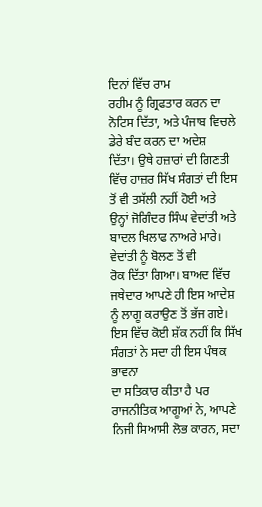ਦਿਨਾਂ ਵਿੱਚ ਰਾਮ
ਰਹੀਮ ਨੂੰ ਗ੍ਰਿਫਤਾਰ ਕਰਨ ਦਾ ਨੋਟਿਸ ਦਿੱਤਾ, ਅਤੇ ਪੰਜਾਬ ਵਿਚਲੇ ਡੇਰੇ ਬੰਦ ਕਰਨ ਦਾ ਅਦੇਸ਼
ਦਿੱਤਾ। ਉਥੇ ਹਜ਼ਾਰਾਂ ਦੀ ਗਿਣਤੀ ਵਿੱਚ ਹਾਜ਼ਰ ਸਿੱਖ ਸੰਗਤਾਂ ਦੀ ਇਸ ਤੋਂ ਵੀ ਤਸੱਲੀ ਨਹੀਂ ਹੋਈ ਅਤੇ
ਉਨ੍ਹਾਂ ਜੋਗਿੰਦਰ ਸਿੰਘ ਵੇਦਾਂਤੀ ਅਤੇ ਬਾਦਲ ਖਿਲਾਫ ਨਾਅਰੇ ਮਾਰੇ। ਵੇਦਾਂਤੀ ਨੂੰ ਬੋਲਣ ਤੋਂ ਵੀ
ਰੋਕ ਦਿੱਤਾ ਗਿਆ। ਬਾਅਦ ਵਿੱਚ ਜਥੇਦਾਰ ਆਪਣੇ ਹੀ ਇਸ ਆਦੇਸ਼ ਨੂੰ ਲਾਗੂ ਕਰਾਉਣ ਤੋਂ ਭੱਜ ਗਏ।
ਇਸ ਵਿੱਚ ਕੋਈ ਸ਼ੱਕ ਨਹੀਂ ਕਿ ਸਿੱਖ ਸੰਗਤਾਂ ਨੇ ਸਦਾ ਹੀ ਇਸ ਪੰਥਕ ਭਾਵਨਾ
ਦਾ ਸਤਿਕਾਰ ਕੀਤਾ ਹੈ ਪਰ ਰਾਜਨੀਤਿਕ ਆਗੂਆਂ ਨੇ, ਆਪਣੇ ਨਿਜੀ ਸਿਆਸੀ ਲੋਭ ਕਾਰਨ, ਸਦਾ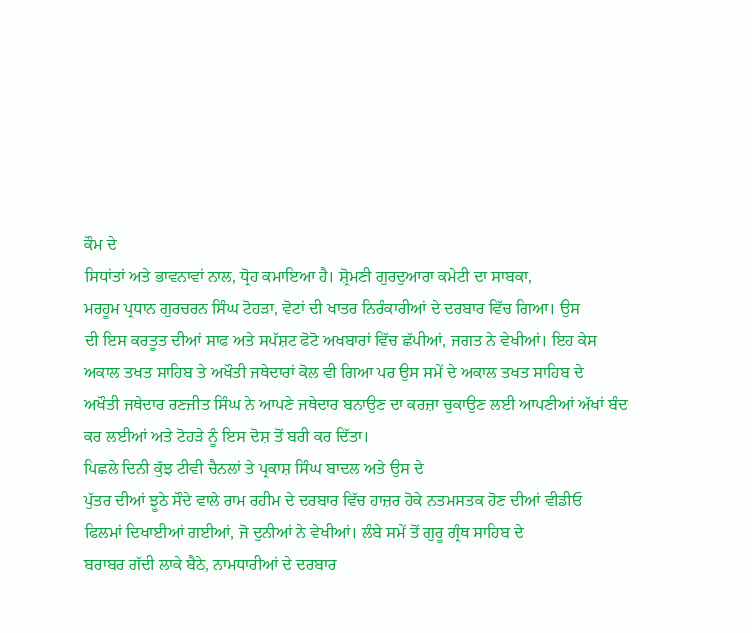ਕੌਮ ਦੇ
ਸਿਧਾਂਤਾਂ ਅਤੇ ਭਾਵਨਾਵਾਂ ਨਾਲ, ਧ੍ਰੋਹ ਕਮਾਇਆ ਹੈ। ਸ਼੍ਰੋਮਣੀ ਗੁਰਦੁਆਰਾ ਕਮੇਟੀ ਦਾ ਸਾਬਕਾ,
ਮਰਹੂਮ ਪ੍ਰਧਾਨ ਗੁਰਚਰਨ ਸਿੰਘ ਟੋਹੜਾ, ਵੋਟਾਂ ਦੀ ਖਾਤਰ ਨਿਰੰਕਾਰੀਆਂ ਦੇ ਦਰਬਾਰ ਵਿੱਚ ਗਿਆ। ਉਸ
ਦੀ ਇਸ ਕਰਤੂਤ ਦੀਆਂ ਸਾਫ ਅਤੇ ਸਪੱਸ਼ਟ ਫੋਟੋ ਅਖਬਾਰਾਂ ਵਿੱਚ ਛੱਪੀਆਂ, ਜਗਤ ਨੇ ਵੇਖੀਆਂ। ਇਹ ਕੇਸ
ਅਕਾਲ ਤਖਤ ਸਾਹਿਬ ਤੇ ਅਖੌਤੀ ਜਥੇਦਾਰਾਂ ਕੋਲ ਵੀ ਗਿਆ ਪਰ ਉਸ ਸਮੇਂ ਦੇ ਅਕਾਲ ਤਖਤ ਸਾਹਿਬ ਦੇ
ਅਖੌਤੀ ਜਥੇਦਾਰ ਰਣਜੀਤ ਸਿੰਘ ਨੇ ਆਪਣੇ ਜਥੇਦਾਰ ਬਨਾਉਣ ਦਾ ਕਰਜ਼ਾ ਚੁਕਾਉਣ ਲਈ ਆਪਣੀਆਂ ਅੱਖਾਂ ਬੰਦ
ਕਰ ਲਈਆਂ ਅਤੇ ਟੋਹੜੇ ਨੂੰ ਇਸ ਦੋਸ਼ ਤੋਂ ਬਰੀ ਕਰ ਦਿੱਤਾ।
ਪਿਛਲੇ ਦਿਨੀ ਕੁੱਝ ਟੀਵੀ ਚੈਨਲਾਂ ਤੇ ਪ੍ਰਕਾਸ਼ ਸਿੰਘ ਬਾਦਲ ਅਤੇ ਉਸ ਦੇ
ਪੁੱਤਰ ਦੀਆਂ ਝੂਠੇ ਸੌਦੇ ਵਾਲੇ ਰਾਮ ਰਹੀਮ ਦੇ ਦਰਬਾਰ ਵਿੱਚ ਹਾਜ਼ਰ ਹੋਕੇ ਨਤਮਸਤਕ ਹੋਣ ਦੀਆਂ ਵੀਡੀਓ
ਫਿਲਮਾਂ ਦਿਖਾਈਆਂ ਗਈਆਂ, ਜੋ ਦੁਨੀਆਂ ਨੇ ਵੇਖੀਆਂ। ਲੰਬੇ ਸਮੇਂ ਤੋਂ ਗੁਰੂ ਗ੍ਰੰਥ ਸਾਹਿਬ ਦੇ
ਬਰਾਬਰ ਗੱਦੀ ਲਾਕੇ ਬੈਠੇ, ਨਾਮਧਾਰੀਆਂ ਦੇ ਦਰਬਾਰ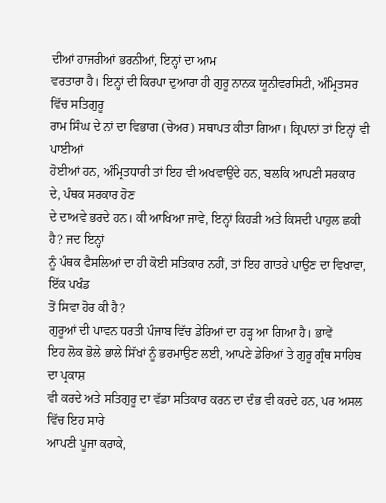ਦੀਆਂ ਹਾਜਰੀਆਂ ਭਰਨੀਆਂ, ਇਨ੍ਹਾਂ ਦਾ ਆਮ
ਵਰਤਾਰਾ ਹੈ। ਇਨ੍ਹਾਂ ਦੀ ਕਿਰਪਾ ਦੁਆਰਾ ਹੀ ਗੁਰੂ ਨਾਨਕ ਯੂਨੀਵਰਸਿਟੀ, ਅੰਮ੍ਰਿਤਸਰ ਵਿੱਚ ਸਤਿਗੁਰੂ
ਰਾਮ ਸਿੰਘ ਦੇ ਨਾਂ ਦਾ ਵਿਭਾਗ (ਚੇਅਰ) ਸਥਾਪਤ ਕੀਤਾ ਗਿਆ। ਕ੍ਰਿਪਾਨਾਂ ਤਾਂ ਇਨ੍ਹਾਂ ਵੀ ਪਾਈਆਂ
ਹੋਈਆਂ ਹਨ, ਅੰਮ੍ਰਿਤਧਾਰੀ ਤਾਂ ਇਹ ਵੀ ਅਖਵਾਉਂਦੇ ਹਨ, ਬਲਕਿ ਆਪਣੀ ਸਰਕਾਰ ਦੇ, ਪੰਥਕ ਸਰਕਾਰ ਹੋਣ
ਦੇ ਦਾਅਵੇ ਭਰਦੇ ਹਨ। ਕੀ ਆਖਿਆ ਜਾਵੇ, ਇਨ੍ਹਾਂ ਕਿਹੜੀ ਅਤੇ ਕਿਸਦੀ ਪਾਹੁਲ ਛਕੀ ਹੈ? ਜਦ ਇਨ੍ਹਾਂ
ਨੂੰ ਪੰਥਕ ਫੈਸਲਿਆਂ ਦਾ ਹੀ ਕੋਈ ਸਤਿਕਾਰ ਨਹੀਂ, ਤਾਂ ਇਹ ਗਾਤਰੇ ਪਾਉਣ ਦਾ ਵਿਖਾਵਾ, ਇੱਕ ਪਖੰਡ
ਤੋਂ ਸਿਵਾ ਹੋਰ ਕੀ ਹੈ?
ਗੁਰੂਆਂ ਦੀ ਪਾਵਨ ਧਰਤੀ ਪੰਜਾਬ ਵਿੱਚ ਡੇਰਿਆਂ ਦਾ ਹੜ੍ਹ ਆ ਗਿਆ ਹੈ। ਭਾਵੇਂ
ਇਹ ਲੋਕ ਭੋਲੇ ਭਾਲੇ ਸਿੱਖਾਂ ਨੂੰ ਭਰਮਾਉਣ ਲਈ, ਆਪਣੇ ਡੇਰਿਆਂ ਤੇ ਗੁਰੂ ਗ੍ਰੰਥ ਸਾਹਿਬ ਦਾ ਪ੍ਰਕਾਸ਼
ਵੀ ਕਰਦੇ ਅਤੇ ਸਤਿਗੁਰੂ ਦਾ ਵੱਡਾ ਸਤਿਕਾਰ ਕਰਨ ਦਾ ਦੰਭ ਵੀ ਕਰਦੇ ਹਨ, ਪਰ ਅਸਲ ਵਿੱਚ ਇਹ ਸਾਰੇ
ਆਪਣੀ ਪੂਜਾ ਕਰਾਕੇ,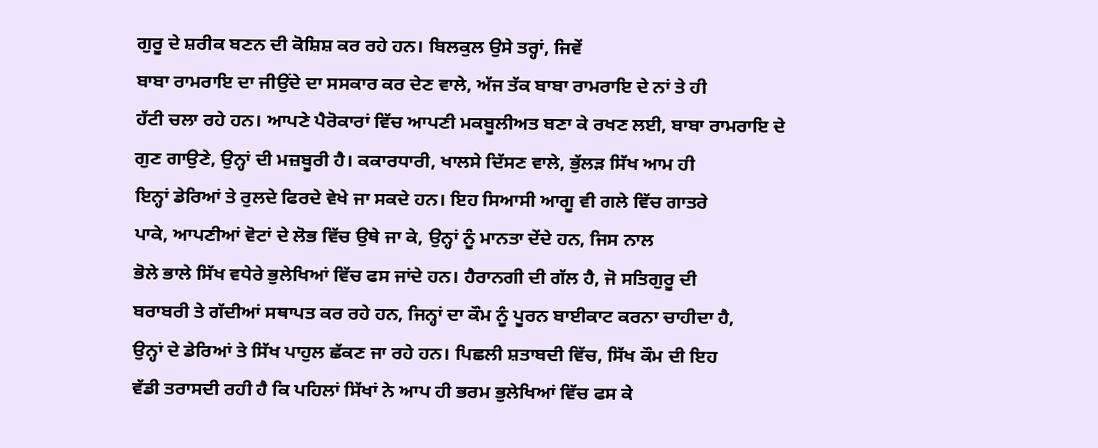ਗੁਰੂ ਦੇ ਸ਼ਰੀਕ ਬਣਨ ਦੀ ਕੋਸ਼ਿਸ਼ ਕਰ ਰਹੇ ਹਨ। ਬਿਲਕੁਲ ਉਸੇ ਤਰ੍ਹਾਂ, ਜਿਵੇਂ
ਬਾਬਾ ਰਾਮਰਾਇ ਦਾ ਜੀਉਂਦੇ ਦਾ ਸਸਕਾਰ ਕਰ ਦੇਣ ਵਾਲੇ, ਅੱਜ ਤੱਕ ਬਾਬਾ ਰਾਮਰਾਇ ਦੇ ਨਾਂ ਤੇ ਹੀ
ਹੱਟੀ ਚਲਾ ਰਹੇ ਹਨ। ਆਪਣੇ ਪੈਰੋਕਾਰਾਂ ਵਿੱਚ ਆਪਣੀ ਮਕਬੂਲੀਅਤ ਬਣਾ ਕੇ ਰਖਣ ਲਈ, ਬਾਬਾ ਰਾਮਰਾਇ ਦੇ
ਗੁਣ ਗਾਉਣੇ, ਉਨ੍ਹਾਂ ਦੀ ਮਜ਼ਬੂਰੀ ਹੈ। ਕਕਾਰਧਾਰੀ, ਖਾਲਸੇ ਦਿੱਸਣ ਵਾਲੇ, ਭੁੱਲੜ ਸਿੱਖ ਆਮ ਹੀ
ਇਨ੍ਹਾਂ ਡੇਰਿਆਂ ਤੇ ਰੁਲਦੇ ਫਿਰਦੇ ਵੇਖੇ ਜਾ ਸਕਦੇ ਹਨ। ਇਹ ਸਿਆਸੀ ਆਗੂ ਵੀ ਗਲੇ ਵਿੱਚ ਗਾਤਰੇ
ਪਾਕੇ, ਆਪਣੀਆਂ ਵੋਟਾਂ ਦੇ ਲੋਭ ਵਿੱਚ ਉਥੇ ਜਾ ਕੇ, ਉਨ੍ਹਾਂ ਨੂੰ ਮਾਨਤਾ ਦੇਂਦੇ ਹਨ, ਜਿਸ ਨਾਲ
ਭੋਲੇ ਭਾਲੇ ਸਿੱਖ ਵਧੇਰੇ ਭੁਲੇਖਿਆਂ ਵਿੱਚ ਫਸ ਜਾਂਦੇ ਹਨ। ਹੈਰਾਨਗੀ ਦੀ ਗੱਲ ਹੈ, ਜੋ ਸਤਿਗੁਰੂ ਦੀ
ਬਰਾਬਰੀ ਤੇ ਗੱਦੀਆਂ ਸਥਾਪਤ ਕਰ ਰਹੇ ਹਨ, ਜਿਨ੍ਹਾਂ ਦਾ ਕੌਮ ਨੂੰ ਪੂਰਨ ਬਾਈਕਾਟ ਕਰਨਾ ਚਾਹੀਦਾ ਹੈ,
ਉਨ੍ਹਾਂ ਦੇ ਡੇਰਿਆਂ ਤੇ ਸਿੱਖ ਪਾਹੁਲ ਛੱਕਣ ਜਾ ਰਹੇ ਹਨ। ਪਿਛਲੀ ਸ਼ਤਾਬਦੀ ਵਿੱਚ, ਸਿੱਖ ਕੌਮ ਦੀ ਇਹ
ਵੱਡੀ ਤਰਾਸਦੀ ਰਹੀ ਹੈ ਕਿ ਪਹਿਲਾਂ ਸਿੱਖਾਂ ਨੇ ਆਪ ਹੀ ਭਰਮ ਭੁਲੇਖਿਆਂ ਵਿੱਚ ਫਸ ਕੇ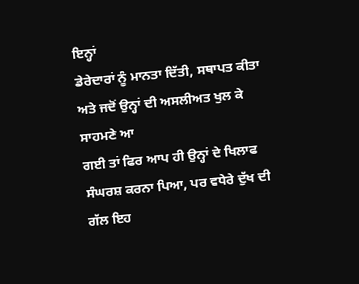ਇਨ੍ਹਾਂ
ਡੇਰੇਦਾਰਾਂ ਨੂੰ ਮਾਨਤਾ ਦਿੱਤੀ, ਸਥਾਪਤ ਕੀਤਾ ਅਤੇ ਜਦੋਂ ਉਨ੍ਹਾਂ ਦੀ ਅਸਲੀਅਤ ਖੁਲ ਕੇ ਸਾਹਮਣੇ ਆ
ਗਈ ਤਾਂ ਫਿਰ ਆਪ ਹੀ ਉਨ੍ਹਾਂ ਦੇ ਖਿਲਾਫ ਸੰਘਰਸ਼ ਕਰਨਾ ਪਿਆ, ਪਰ ਵਧੇਰੇ ਦੁੱਖ ਦੀ ਗੱਲ ਇਹ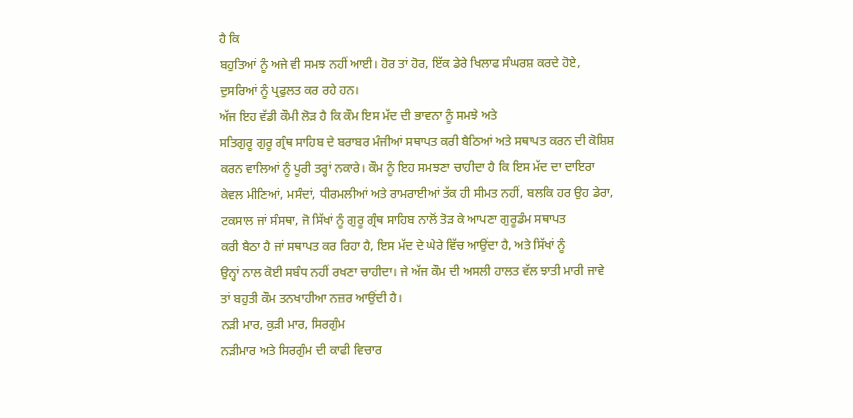ਹੈ ਕਿ
ਬਹੁਤਿਆਂ ਨੂੰ ਅਜੇ ਵੀ ਸਮਝ ਨਹੀਂ ਆਈ। ਹੋਰ ਤਾਂ ਹੋਰ, ਇੱਕ ਡੇਰੇ ਖਿਲਾਫ ਸੰਘਰਸ਼ ਕਰਦੇ ਹੋਏ,
ਦੁਸਰਿਆਂ ਨੂੰ ਪ੍ਰਫੁਲਤ ਕਰ ਰਹੇ ਹਨ।
ਅੱਜ ਇਹ ਵੱਡੀ ਕੌਮੀ ਲੋੜ ਹੈ ਕਿ ਕੌਮ ਇਸ ਮੱਦ ਦੀ ਭਾਵਨਾ ਨੂੰ ਸਮਝੇ ਅਤੇ
ਸਤਿਗੁਰੂ ਗੁਰੂ ਗ੍ਰੰਥ ਸਾਹਿਬ ਦੇ ਬਰਾਬਰ ਮੰਜੀਆਂ ਸਥਾਪਤ ਕਰੀ ਬੈਠਿਆਂ ਅਤੇ ਸਥਾਪਤ ਕਰਨ ਦੀ ਕੋਸ਼ਿਸ਼
ਕਰਨ ਵਾਲਿਆਂ ਨੂੰ ਪੂਰੀ ਤਰ੍ਹਾਂ ਨਕਾਰੇ। ਕੌਮ ਨੂੰ ਇਹ ਸਮਝਣਾ ਚਾਹੀਦਾ ਹੈ ਕਿ ਇਸ ਮੱਦ ਦਾ ਦਾਇਰਾ
ਕੇਵਲ ਮੀਣਿਆਂ, ਮਸੰਦਾਂ, ਧੀਰਮਲੀਆਂ ਅਤੇ ਰਾਮਰਾਈਆਂ ਤੱਕ ਹੀ ਸੀਮਤ ਨਹੀਂ, ਬਲਕਿ ਹਰ ਉਹ ਡੇਰਾ,
ਟਕਸਾਲ ਜਾਂ ਸੰਸਥਾ, ਜੋ ਸਿੱਖਾਂ ਨੂੰ ਗੁਰੂ ਗ੍ਰੰਥ ਸਾਹਿਬ ਨਾਲੋਂ ਤੋੜ ਕੇ ਆਪਣਾ ਗੁਰੂਡੰਮ ਸਥਾਪਤ
ਕਰੀ ਬੈਠਾ ਹੈ ਜਾਂ ਸਥਾਪਤ ਕਰ ਰਿਹਾ ਹੈ, ਇਸ ਮੱਦ ਦੇ ਘੇਰੇ ਵਿੱਚ ਆਉਂਦਾ ਹੈ, ਅਤੇ ਸਿੱਖਾਂ ਨੂੰ
ਉਨ੍ਹਾਂ ਨਾਲ ਕੋਈ ਸਬੰਧ ਨਹੀਂ ਰਖਣਾ ਚਾਹੀਦਾ। ਜੇ ਅੱਜ ਕੌਮ ਦੀ ਅਸਲੀ ਹਾਲਤ ਵੱਲ ਝਾਤੀ ਮਾਰੀ ਜਾਵੇ
ਤਾਂ ਬਹੁਤੀ ਕੌਮ ਤਨਖਾਹੀਆ ਨਜ਼ਰ ਆਉਂਦੀ ਹੈ।
ਨੜੀ ਮਾਰ, ਕੁੜੀ ਮਾਰ, ਸਿਰਗੁੰਮ
ਨੜੀਮਾਰ ਅਤੇ ਸਿਰਗੁੰਮ ਦੀ ਕਾਫੀ ਵਿਚਾਰ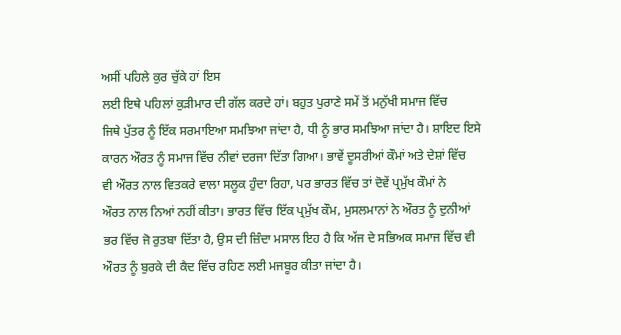ਅਸੀਂ ਪਹਿਲੇ ਕੁਰ ਚੁੱਕੇ ਹਾਂ ਇਸ
ਲਈ ਇਥੇ ਪਹਿਲਾਂ ਕੁੜੀਮਾਰ ਦੀ ਗੱਲ ਕਰਦੇ ਹਾਂ। ਬਹੁਤ ਪੁਰਾਣੇ ਸਮੇਂ ਤੋਂ ਮਨੁੱਖੀ ਸਮਾਜ ਵਿੱਚ
ਜਿਥੇ ਪੁੱਤਰ ਨੂੰ ਇੱਕ ਸਰਮਾਇਆ ਸਮਝਿਆ ਜਾਂਦਾ ਹੈ, ਧੀ ਨੂੰ ਭਾਰ ਸਮਝਿਆ ਜਾਂਦਾ ਹੈ। ਸ਼ਾਇਦ ਇਸੇ
ਕਾਰਨ ਔਰਤ ਨੂੰ ਸਮਾਜ ਵਿੱਚ ਨੀਵਾਂ ਦਰਜਾ ਦਿੱਤਾ ਗਿਆ। ਭਾਵੇਂ ਦੂਸਰੀਆਂ ਕੌਮਾਂ ਅਤੇ ਦੇਸ਼ਾਂ ਵਿੱਚ
ਵੀ ਔਰਤ ਨਾਲ ਵਿਤਕਰੇ ਵਾਲਾ ਸਲੂਕ ਹੁੰਦਾ ਰਿਹਾ, ਪਰ ਭਾਰਤ ਵਿੱਚ ਤਾਂ ਦੋਵੇਂ ਪ੍ਰਮੁੱਖ ਕੌਮਾਂ ਨੇ
ਔਰਤ ਨਾਲ ਨਿਆਂ ਨਹੀਂ ਕੀਤਾ। ਭਾਰਤ ਵਿੱਚ ਇੱਕ ਪ੍ਰਮੁੱਖ ਕੌਮ, ਮੁਸਲਮਾਨਾਂ ਨੇ ਔਰਤ ਨੂੰ ਦੁਨੀਆਂ
ਭਰ ਵਿੱਚ ਜੋ ਰੁਤਬਾ ਦਿੱਤਾ ਹੈ, ਉਸ ਦੀ ਜ਼ਿੰਦਾ ਮਸਾਲ ਇਹ ਹੈ ਕਿ ਅੱਜ ਦੇ ਸਭਿਅਕ ਸਮਾਜ ਵਿੱਚ ਵੀ
ਔਰਤ ਨੂੰ ਬੁਰਕੇ ਦੀ ਕੈਦ ਵਿੱਚ ਰਹਿਣ ਲਈ ਮਜਬੂਰ ਕੀਤਾ ਜਾਂਦਾ ਹੈ।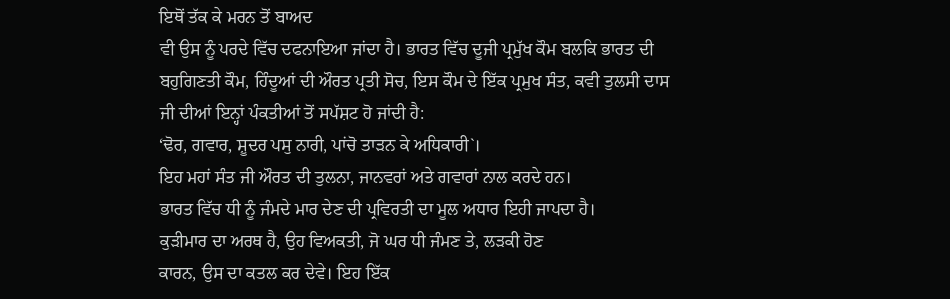ਇਥੋਂ ਤੱਕ ਕੇ ਮਰਨ ਤੋਂ ਬਾਅਦ
ਵੀ ਉਸ ਨੂੰ ਪਰਦੇ ਵਿੱਚ ਦਫਨਾਇਆ ਜਾਂਦਾ ਹੈ। ਭਾਰਤ ਵਿੱਚ ਦੂਜੀ ਪ੍ਰਮੁੱਖ ਕੌਮ ਬਲਕਿ ਭਾਰਤ ਦੀ
ਬਹੁਗਿਣਤੀ ਕੌਮ, ਹਿੰਦੂਆਂ ਦੀ ਔਰਤ ਪ੍ਰਤੀ ਸੋਚ, ਇਸ ਕੌਮ ਦੇ ਇੱਕ ਪ੍ਰਮੁਖ ਸੰਤ, ਕਵੀ ਤੁਲਸੀ ਦਾਸ
ਜੀ ਦੀਆਂ ਇਨ੍ਹਾਂ ਪੰਕਤੀਆਂ ਤੋਂ ਸਪੱਸ਼ਟ ਹੋ ਜਾਂਦੀ ਹੈ:
‘ਢੋਰ, ਗਵਾਰ, ਸ਼ੂਦਰ ਪਸੁ ਨਾਰੀ, ਪਾਂਚੋ ਤਾੜਨ ਕੇ ਅਧਿਕਾਰੀ`।
ਇਹ ਮਹਾਂ ਸੰਤ ਜੀ ਔਰਤ ਦੀ ਤੁਲਨਾ, ਜਾਨਵਰਾਂ ਅਤੇ ਗਵਾਰਾਂ ਨਾਲ ਕਰਦੇ ਹਨ।
ਭਾਰਤ ਵਿੱਚ ਧੀ ਨੂੰ ਜੰਮਦੇ ਮਾਰ ਦੇਣ ਦੀ ਪ੍ਰਵਿਰਤੀ ਦਾ ਮੂਲ ਅਧਾਰ ਇਹੀ ਜਾਪਦਾ ਹੈ।
ਕੁੜੀਮਾਰ ਦਾ ਅਰਥ ਹੈ, ਉਹ ਵਿਅਕਤੀ, ਜੋ ਘਰ ਧੀ ਜੰਮਣ ਤੇ, ਲੜਕੀ ਹੋਣ
ਕਾਰਨ, ਉਸ ਦਾ ਕਤਲ ਕਰ ਦੇਵੇ। ਇਹ ਇੱਕ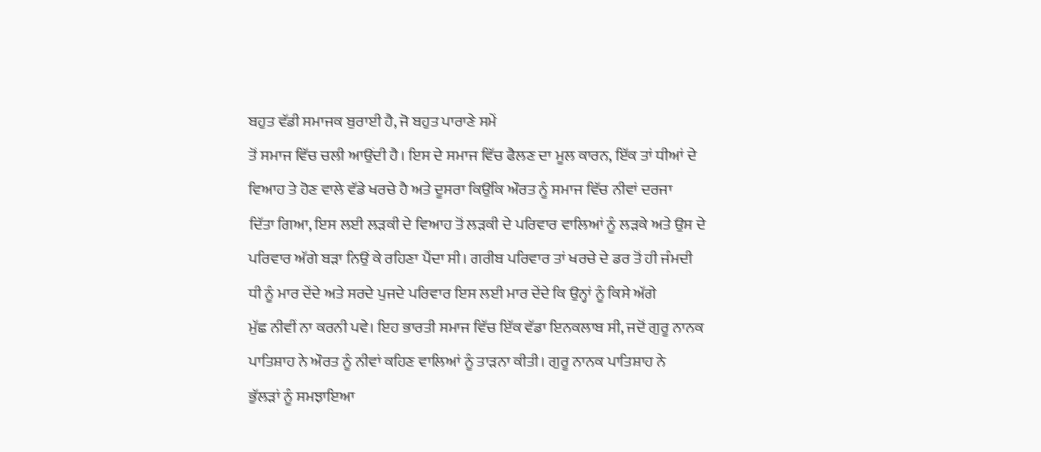ਬਹੁਤ ਵੱਡੀ ਸਮਾਜਕ ਬੁਰਾਈ ਹੈ, ਜੋ ਬਹੁਤ ਪਾਰਾਣੇ ਸਮੇਂ
ਤੋਂ ਸਮਾਜ ਵਿੱਚ ਚਲੀ ਆਉਂਦੀ ਹੈ। ਇਸ ਦੇ ਸਮਾਜ ਵਿੱਚ ਫੈਲਣ ਦਾ ਮੂਲ ਕਾਰਨ, ਇੱਕ ਤਾਂ ਧੀਆਂ ਦੇ
ਵਿਆਹ ਤੇ ਹੋਣ ਵਾਲੇ ਵੱਡੇ ਖਰਚੇ ਹੈ ਅਤੇ ਦੂਸਰਾ ਕਿਉਂਕਿ ਔਰਤ ਨੂੰ ਸਮਾਜ ਵਿੱਚ ਨੀਵਾਂ ਦਰਜਾ
ਦਿੱਤਾ ਗਿਆ, ਇਸ ਲਈ ਲੜਕੀ ਦੇ ਵਿਆਹ ਤੋਂ ਲੜਕੀ ਦੇ ਪਰਿਵਾਰ ਵਾਲਿਆਂ ਨੂੰ ਲੜਕੇ ਅਤੇ ਉਸ ਦੇ
ਪਰਿਵਾਰ ਅੱਗੇ ਬੜਾ ਨਿਉਂ ਕੇ ਰਹਿਣਾ ਪੈਂਦਾ ਸੀ। ਗਰੀਬ ਪਰਿਵਾਰ ਤਾਂ ਖਰਚੇ ਦੇ ਡਰ ਤੋਂ ਹੀ ਜੰਮਦੀ
ਧੀ ਨੂੰ ਮਾਰ ਦੇਂਦੇ ਅਤੇ ਸਰਦੇ ਪੁਜਦੇ ਪਰਿਵਾਰ ਇਸ ਲਈ ਮਾਰ ਦੇਂਦੇ ਕਿ ਉਨ੍ਹਾਂ ਨੂੰ ਕਿਸੇ ਅੱਗੇ
ਮੁੱਛ ਨੀਵੀਂ ਨਾ ਕਰਨੀ ਪਵੇ। ਇਹ ਭਾਰਤੀ ਸਮਾਜ ਵਿੱਚ ਇੱਕ ਵੱਡਾ ਇਨਕਲਾਬ ਸੀ, ਜਦੋਂ ਗੁਰੂ ਨਾਨਕ
ਪਾਤਿਸ਼ਾਹ ਨੇ ਔਰਤ ਨੂੰ ਨੀਵਾਂ ਕਹਿਣ ਵਾਲਿਆਂ ਨੂੰ ਤਾੜਨਾ ਕੀਤੀ। ਗੁਰੂ ਨਾਨਕ ਪਾਤਿਸ਼ਾਹ ਨੇ
ਭੁੱਲੜਾਂ ਨੂੰ ਸਮਝਾਇਆ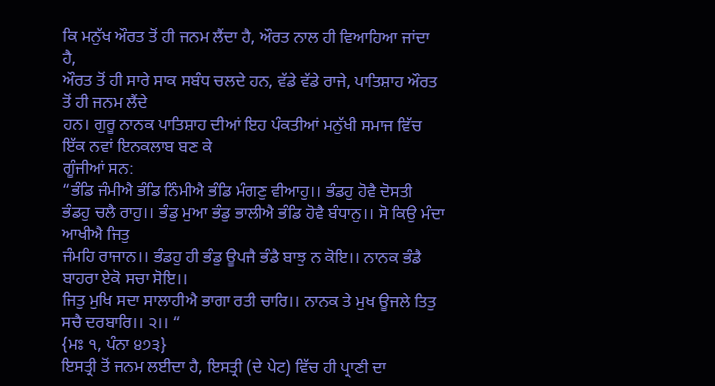ਕਿ ਮਨੁੱਖ ਔਰਤ ਤੋਂ ਹੀ ਜਨਮ ਲੈਂਦਾ ਹੈ, ਔਰਤ ਨਾਲ ਹੀ ਵਿਆਹਿਆ ਜਾਂਦਾ ਹੈ,
ਔਰਤ ਤੋਂ ਹੀ ਸਾਰੇ ਸਾਕ ਸਬੰਧ ਚਲਦੇ ਹਨ, ਵੱਡੇ ਵੱਡੇ ਰਾਜੇ, ਪਾਤਿਸ਼ਾਹ ਔਰਤ ਤੋਂ ਹੀ ਜਨਮ ਲੈਂਦੇ
ਹਨ। ਗੁਰੂ ਨਾਨਕ ਪਾਤਿਸ਼ਾਹ ਦੀਆਂ ਇਹ ਪੰਕਤੀਆਂ ਮਨੁੱਖੀ ਸਮਾਜ ਵਿੱਚ ਇੱਕ ਨਵਾਂ ਇਨਕਲਾਬ ਬਣ ਕੇ
ਗੂੰਜੀਆਂ ਸਨ:
“ਭੰਡਿ ਜੰਮੀਐ ਭੰਡਿ ਨਿੰਮੀਐ ਭੰਡਿ ਮੰਗਣੁ ਵੀਆਹੁ।। ਭੰਡਹੁ ਹੋਵੈ ਦੋਸਤੀ
ਭੰਡਹੁ ਚਲੈ ਰਾਹੁ।। ਭੰਡੁ ਮੁਆ ਭੰਡੁ ਭਾਲੀਐ ਭੰਡਿ ਹੋਵੈ ਬੰਧਾਨੁ।। ਸੋ ਕਿਉ ਮੰਦਾ ਆਖੀਐ ਜਿਤੁ
ਜੰਮਹਿ ਰਾਜਾਨ।। ਭੰਡਹੁ ਹੀ ਭੰਡੁ ਊਪਜੈ ਭੰਡੈ ਬਾਝੁ ਨ ਕੋਇ।। ਨਾਨਕ ਭੰਡੈ ਬਾਹਰਾ ਏਕੋ ਸਚਾ ਸੋਇ।।
ਜਿਤੁ ਮੁਖਿ ਸਦਾ ਸਾਲਾਹੀਐ ਭਾਗਾ ਰਤੀ ਚਾਰਿ।। ਨਾਨਕ ਤੇ ਮੁਖ ਊਜਲੇ ਤਿਤੁ ਸਚੈ ਦਰਬਾਰਿ।। ੨।। “
{ਮਃ ੧, ਪੰਨਾ ੪੭੩}
ਇਸਤ੍ਰੀ ਤੋਂ ਜਨਮ ਲਈਦਾ ਹੈ, ਇਸਤ੍ਰੀ (ਦੇ ਪੇਟ) ਵਿੱਚ ਹੀ ਪ੍ਰਾਣੀ ਦਾ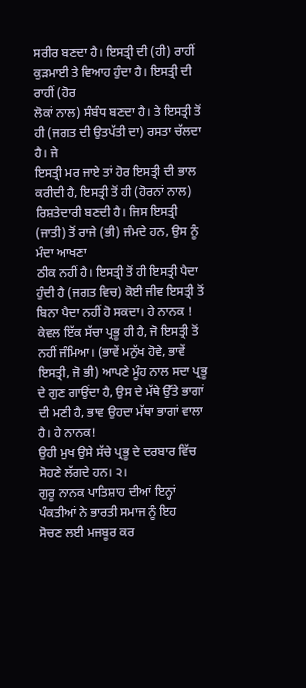ਸਰੀਰ ਬਣਦਾ ਹੈ। ਇਸਤ੍ਰੀ ਦੀ (ਹੀ) ਰਾਹੀਂ ਕੁੜਮਾਈ ਤੇ ਵਿਆਹ ਹੁੰਦਾ ਹੈ। ਇਸਤ੍ਰੀ ਦੀ ਰਾਹੀਂ (ਹੋਰ
ਲੋਕਾਂ ਨਾਲ) ਸੰਬੰਧ ਬਣਦਾ ਹੈ। ਤੇ ਇਸਤ੍ਰੀ ਤੋਂ ਹੀ (ਜਗਤ ਦੀ ਉਤਪੱਤੀ ਦਾ) ਰਸਤਾ ਚੱਲਦਾ ਹੈ। ਜੇ
ਇਸਤ੍ਰੀ ਮਰ ਜਾਏ ਤਾਂ ਹੋਰ ਇਸਤ੍ਰੀ ਦੀ ਭਾਲ ਕਰੀਦੀ ਹੈ, ਇਸਤ੍ਰੀ ਤੋਂ ਹੀ (ਹੋਰਨਾਂ ਨਾਲ)
ਰਿਸ਼ਤੇਦਾਰੀ ਬਣਦੀ ਹੈ। ਜਿਸ ਇਸਤ੍ਰੀ (ਜਾਤੀ) ਤੋਂ ਰਾਜੇ (ਭੀ) ਜੰਮਦੇ ਹਨ, ਉਸ ਨੂੰ ਮੰਦਾ ਆਖਣਾ
ਠੀਕ ਨਹੀਂ ਹੈ। ਇਸਤ੍ਰੀ ਤੋਂ ਹੀ ਇਸਤ੍ਰੀ ਪੈਦਾ ਹੁੰਦੀ ਹੈ (ਜਗਤ ਵਿਚ) ਕੋਈ ਜੀਵ ਇਸਤ੍ਰੀ ਤੋਂ
ਬਿਨਾ ਪੈਦਾ ਨਹੀਂ ਹੋ ਸਕਦਾ। ਹੇ ਨਾਨਕ !
ਕੇਵਲ ਇੱਕ ਸੱਚਾ ਪ੍ਰਭੂ ਹੀ ਹੈ, ਜੋ ਇਸਤ੍ਰੀ ਤੋਂ ਨਹੀਂ ਜੰਮਿਆ। (ਭਾਵੇਂ ਮਨੁੱਖ ਹੋਵੇ, ਭਾਵੇਂ
ਇਸਤ੍ਰੀ, ਜੋ ਭੀ) ਆਪਣੇ ਮੂੰਹ ਨਾਲ ਸਦਾ ਪ੍ਰਭੂ ਦੇ ਗੁਣ ਗਾਉਂਦਾ ਹੈ, ਉਸ ਦੇ ਮੱਥੇ ਉੱਤੇ ਭਾਗਾਂ
ਦੀ ਮਣੀ ਹੈ, ਭਾਵ ਉਹਦਾ ਮੱਥਾ ਭਾਗਾਂ ਵਾਲਾ ਹੈ। ਹੇ ਨਾਨਕ!
ਉਹੀ ਮੁਖ ਉਸੇ ਸੱਚੇ ਪ੍ਰਭੂ ਦੇ ਦਰਬਾਰ ਵਿੱਚ ਸੋਹਣੇ ਲੱਗਦੇ ਹਨ। ੨।
ਗੁਰੂ ਨਾਨਕ ਪਾਤਿਸ਼ਾਹ ਦੀਆਂ ਇਨ੍ਹਾਂ ਪੰਕਤੀਆਂ ਨੇ ਭਾਰਤੀ ਸਮਾਜ ਨੂੰ ਇਹ
ਸੋਚਣ ਲਈ ਮਜਬੂਰ ਕਰ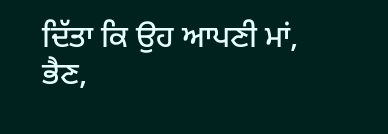ਦਿੱਤਾ ਕਿ ਉਹ ਆਪਣੀ ਮਾਂ, ਭੈਣ,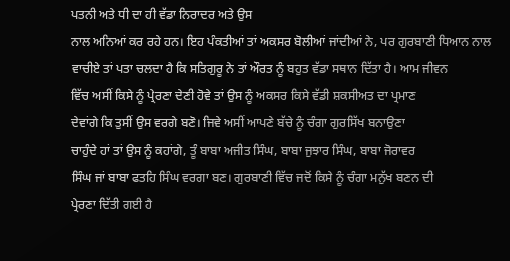ਪਤਨੀ ਅਤੇ ਧੀ ਦਾ ਹੀ ਵੱਡਾ ਨਿਰਾਦਰ ਅਤੇ ਉਸ
ਨਾਲ ਅਨਿਆਂ ਕਰ ਰਹੇ ਹਨ। ਇਹ ਪੰਕਤੀਆਂ ਤਾਂ ਅਕਸਰ ਬੋਲੀਆਂ ਜਾਂਦੀਆਂ ਨੇ, ਪਰ ਗੁਰਬਾਣੀ ਧਿਆਨ ਨਾਲ
ਵਾਚੀਏ ਤਾਂ ਪਤਾ ਚਲਦਾ ਹੈ ਕਿ ਸਤਿਗੁਰੂ ਨੇ ਤਾਂ ਔਰਤ ਨੂੰ ਬਹੁਤ ਵੱਡਾ ਸਥਾਨ ਦਿੱਤਾ ਹੈ। ਆਮ ਜੀਵਨ
ਵਿੱਚ ਅਸੀਂ ਕਿਸੇ ਨੂੰ ਪ੍ਰੇਰਣਾ ਦੇਣੀ ਹੋਵੇ ਤਾਂ ਉਸ ਨੂੰ ਅਕਸਰ ਕਿਸੇ ਵੱਡੀ ਸ਼ਕਸੀਅਤ ਦਾ ਪ੍ਰਮਾਣ
ਦੇਵਾਂਗੇ ਕਿ ਤੁਸੀਂ ਉਸ ਵਰਗੇ ਬਣੋ। ਜਿਵੇ ਅਸੀਂ ਆਪਣੇ ਬੱਚੇ ਨੂੰ ਚੰਗਾ ਗੁਰਸਿੱਖ ਬਨਾਉਣਾ
ਚਾਹੁੰਦੇ ਹਾਂ ਤਾਂ ਉਸ ਨੂੰ ਕਹਾਂਗੇ, ਤੂੰ ਬਾਬਾ ਅਜੀਤ ਸਿੰਘ, ਬਾਬਾ ਜੁਝਾਰ ਸਿੰਘ, ਬਾਬਾ ਜੋਰਾਵਰ
ਸਿੰਘ ਜਾਂ ਬਾਬਾ ਫਤਹਿ ਸਿੰਘ ਵਰਗਾ ਬਣ। ਗੁਰਬਾਣੀ ਵਿੱਚ ਜਦੋਂ ਕਿਸੇ ਨੂੰ ਚੰਗਾ ਮਨੁੱਖ ਬਣਨ ਦੀ
ਪ੍ਰੇਰਣਾ ਦਿੱਤੀ ਗਈ ਹੈ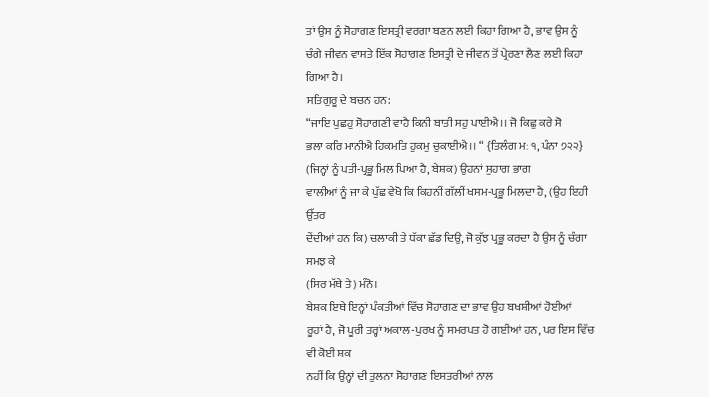ਤਾਂ ਉਸ ਨੂੰ ਸੋਹਾਗਣ ਇਸਤ੍ਰੀ ਵਰਗਾ ਬਣਨ ਲਈ ਕਿਹਾ ਗਿਆ ਹੈ, ਭਾਵ ਉਸ ਨੂੰ
ਚੰਗੇ ਜੀਵਨ ਵਾਸਤੇ ਇੱਕ ਸੋਹਾਗਣ ਇਸਤ੍ਰੀ ਦੇ ਜੀਵਨ ਤੋਂ ਪ੍ਰੇਰਣਾ ਲੈਣ ਲਈ ਕਿਹਾ ਗਿਆ ਹੈ।
ਸਤਿਗੁਰੂ ਦੇ ਬਚਨ ਹਨ:
“ਜਾਇ ਪੁਛਹੁ ਸੋਹਾਗਣੀ ਵਾਹੈ ਕਿਨੀ ਬਾਤੀ ਸਹੁ ਪਾਈਐ।। ਜੋ ਕਿਛੁ ਕਰੇ ਸੋ
ਭਲਾ ਕਰਿ ਮਾਨੀਐ ਹਿਕਮਤਿ ਹੁਕਮੁ ਚੁਕਾਈਐ।। “ {ਤਿਲੰਗ ਮਃ ੧, ਪੰਨਾ ੭੨੨}
(ਜਿਨ੍ਹਾਂ ਨੂੰ ਪਤੀ-ਪ੍ਰਭੂ ਮਿਲ ਪਿਆ ਹੈ, ਬੇਸ਼ਕ) ਉਹਨਾਂ ਸੁਹਾਗ ਭਾਗ
ਵਾਲੀਆਂ ਨੂੰ ਜਾ ਕੇ ਪੁੱਛ ਵੇਖੋ ਕਿ ਕਿਹਨੀਂ ਗੱਲੀਂ ਖਸਮ-ਪ੍ਰਭੂ ਮਿਲਦਾ ਹੈ, (ਉਹ ਇਹੀ ਉੱਤਰ
ਦੇਂਦੀਆਂ ਹਨ ਕਿ) ਚਲਾਕੀ ਤੇ ਧੱਕਾ ਛੱਡ ਦਿਉ, ਜੋ ਕੁੱਝ ਪ੍ਰਭੂ ਕਰਦਾ ਹੈ ਉਸ ਨੂੰ ਚੰਗਾ ਸਮਝ ਕੇ
(ਸਿਰ ਮੱਥੇ ਤੇ) ਮੰਨੋ।
ਬੇਸ਼ਕ ਇਥੇ ਇਨ੍ਹਾਂ ਪੰਕਤੀਆਂ ਵਿੱਚ ਸੋਹਾਗਣ ਦਾ ਭਾਵ ਉਹ ਬਖਸ਼ੀਆਂ ਹੋਈਆਂ
ਰੂਹਾਂ ਹੈ, ਜੋ ਪੂਰੀ ਤਰ੍ਹਾਂ ਅਕਾਲ-ਪੁਰਖ ਨੂੰ ਸਮਰਪਤ ਹੋ ਗਈਆਂ ਹਨ, ਪਰ ਇਸ ਵਿੱਚ ਵੀ ਕੋਈ ਸ਼ਕ
ਨਹੀਂ ਕਿ ਉਨ੍ਹਾਂ ਦੀ ਤੁਲਨਾ ਸੋਹਾਗਣ ਇਸਤਰੀਆਂ ਨਾਲ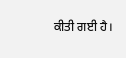ਕੀਤੀ ਗਈ ਹੈ।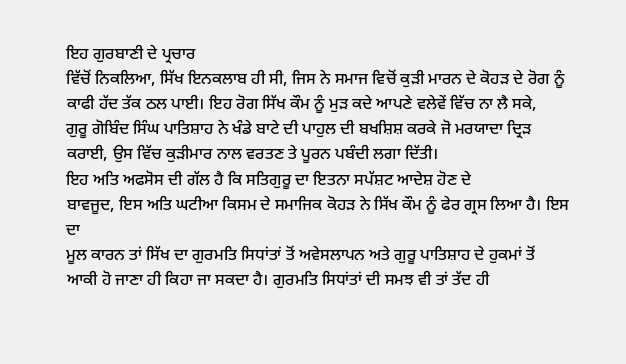ਇਹ ਗੁਰਬਾਣੀ ਦੇ ਪ੍ਰਚਾਰ
ਵਿੱਚੋਂ ਨਿਕਲਿਆ, ਸਿੱਖ ਇਨਕਲਾਬ ਹੀ ਸੀ, ਜਿਸ ਨੇ ਸਮਾਜ ਵਿਚੋਂ ਕੁੜੀ ਮਾਰਨ ਦੇ ਕੋਹੜ ਦੇ ਰੋਗ ਨੂੰ
ਕਾਫੀ ਹੱਦ ਤੱਕ ਠਲ ਪਾਈ। ਇਹ ਰੋਗ ਸਿੱਖ ਕੌਮ ਨੂੰ ਮੁੜ ਕਦੇ ਆਪਣੇ ਵਲੇਵੇਂ ਵਿੱਚ ਨਾ ਲੈ ਸਕੇ,
ਗੁਰੂ ਗੋਬਿੰਦ ਸਿੰਘ ਪਾਤਿਸ਼ਾਹ ਨੇ ਖੰਡੇ ਬਾਟੇ ਦੀ ਪਾਹੁਲ ਦੀ ਬਖਸ਼ਿਸ਼ ਕਰਕੇ ਜੋ ਮਰਯਾਦਾ ਦ੍ਰਿੜ
ਕਰਾਈ, ਉਸ ਵਿੱਚ ਕੁੜੀਮਾਰ ਨਾਲ ਵਰਤਣ ਤੇ ਪੂਰਨ ਪਬੰਦੀ ਲਗਾ ਦਿੱਤੀ।
ਇਹ ਅਤਿ ਅਫਸੋਸ ਦੀ ਗੱਲ ਹੈ ਕਿ ਸਤਿਗੁਰੂ ਦਾ ਇਤਨਾ ਸਪੱਸ਼ਟ ਆਦੇਸ਼ ਹੋਣ ਦੇ
ਬਾਵਜੂਦ, ਇਸ ਅਤਿ ਘਟੀਆ ਕਿਸਮ ਦੇ ਸਮਾਜਿਕ ਕੋਹੜ ਨੇ ਸਿੱਖ ਕੌਮ ਨੂੰ ਫੇਰ ਗ੍ਰਸ ਲਿਆ ਹੈ। ਇਸ ਦਾ
ਮੂਲ ਕਾਰਨ ਤਾਂ ਸਿੱਖ ਦਾ ਗੁਰਮਤਿ ਸਿਧਾਂਤਾਂ ਤੋਂ ਅਵੇਸਲਾਪਨ ਅਤੇ ਗੁਰੂ ਪਾਤਿਸ਼ਾਹ ਦੇ ਹੁਕਮਾਂ ਤੋਂ
ਆਕੀ ਹੋ ਜਾਣਾ ਹੀ ਕਿਹਾ ਜਾ ਸਕਦਾ ਹੈ। ਗੁਰਮਤਿ ਸਿਧਾਂਤਾਂ ਦੀ ਸਮਝ ਵੀ ਤਾਂ ਤੱਦ ਹੀ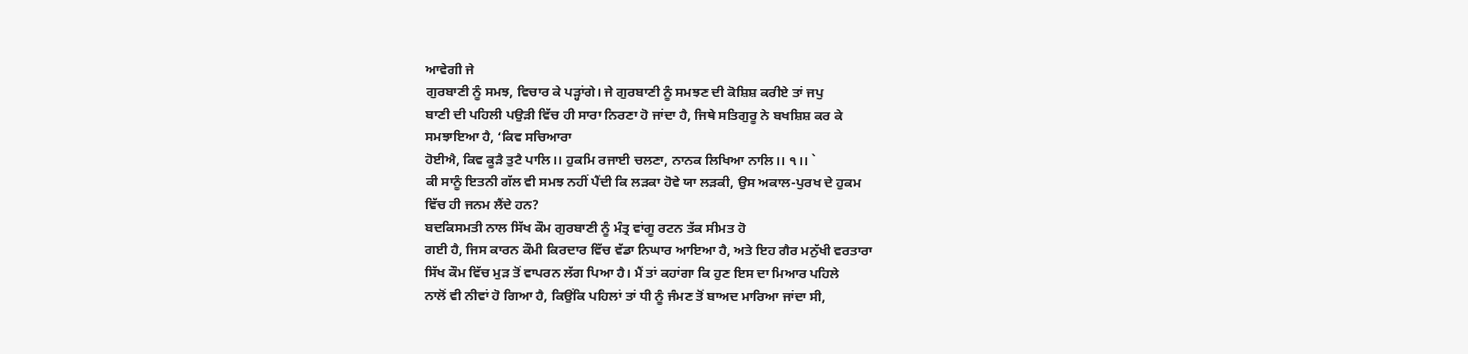ਆਵੇਗੀ ਜੇ
ਗੁਰਬਾਣੀ ਨੂੰ ਸਮਝ, ਵਿਚਾਰ ਕੇ ਪੜ੍ਹਾਂਗੇ। ਜੇ ਗੁਰਬਾਣੀ ਨੂੰ ਸਮਝਣ ਦੀ ਕੋਸ਼ਿਸ਼ ਕਰੀਏ ਤਾਂ ਜਪੁ
ਬਾਣੀ ਦੀ ਪਹਿਲੀ ਪਉੜੀ ਵਿੱਚ ਹੀ ਸਾਰਾ ਨਿਰਣਾ ਹੋ ਜਾਂਦਾ ਹੈ, ਜਿਥੇ ਸਤਿਗੁਰੂ ਨੇ ਬਖਸ਼ਿਸ਼ ਕਰ ਕੇ
ਸਮਝਾਇਆ ਹੈ, ‘ਕਿਵ ਸਚਿਆਰਾ
ਹੋਈਐ, ਕਿਵ ਕੂੜੈ ਤੁਟੈ ਪਾਲਿ।। ਹੁਕਮਿ ਰਜਾਈ ਚਲਣਾ, ਨਾਨਕ ਲਿਖਿਆ ਨਾਲਿ।। ੧।। `
ਕੀ ਸਾਨੂੰ ਇਤਨੀ ਗੱਲ ਵੀ ਸਮਝ ਨਹੀਂ ਪੈਂਦੀ ਕਿ ਲੜਕਾ ਹੋਵੇ ਯਾ ਲੜਕੀ, ਉਸ ਅਕਾਲ-ਪੁਰਖ ਦੇ ਹੁਕਮ
ਵਿੱਚ ਹੀ ਜਨਮ ਲੈਂਦੇ ਹਨ?
ਬਦਕਿਸਮਤੀ ਨਾਲ ਸਿੱਖ ਕੌਮ ਗੁਰਬਾਣੀ ਨੂੰ ਮੰਤ੍ਰ ਵਾਂਗੂ ਰਟਨ ਤੱਕ ਸੀਮਤ ਹੋ
ਗਈ ਹੈ, ਜਿਸ ਕਾਰਨ ਕੌਮੀ ਕਿਰਦਾਰ ਵਿੱਚ ਵੱਡਾ ਨਿਘਾਰ ਆਇਆ ਹੈ, ਅਤੇ ਇਹ ਗੈਰ ਮਨੁੱਖੀ ਵਰਤਾਰਾ
ਸਿੱਖ ਕੌਮ ਵਿੱਚ ਮੁੜ ਤੋਂ ਵਾਪਰਨ ਲੱਗ ਪਿਆ ਹੈ। ਮੈਂ ਤਾਂ ਕਹਾਂਗਾ ਕਿ ਹੁਣ ਇਸ ਦਾ ਮਿਆਰ ਪਹਿਲੇ
ਨਾਲੋਂ ਵੀ ਨੀਵਾਂ ਹੋ ਗਿਆ ਹੈ, ਕਿਉਂਕਿ ਪਹਿਲਾਂ ਤਾਂ ਧੀ ਨੂੰ ਜੰਮਣ ਤੋਂ ਬਾਅਦ ਮਾਰਿਆ ਜਾਂਦਾ ਸੀ,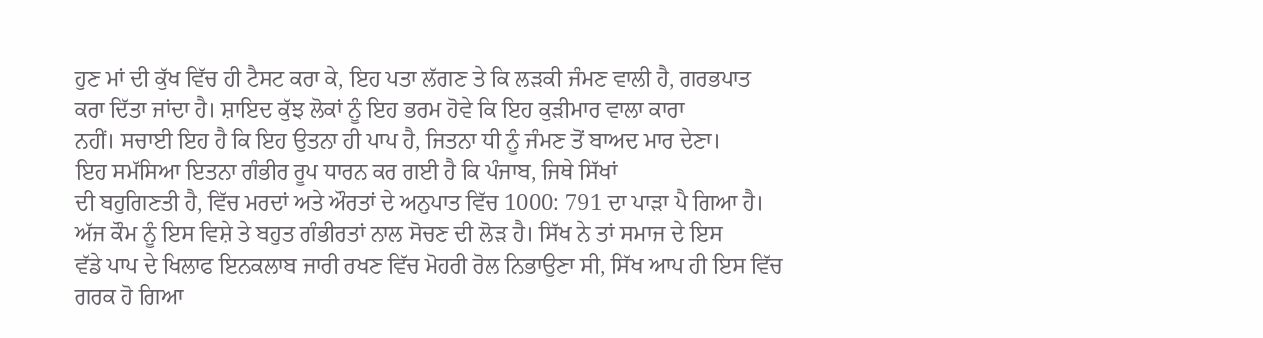ਹੁਣ ਮਾਂ ਦੀ ਕੁੱਖ ਵਿੱਚ ਹੀ ਟੈਸਟ ਕਰਾ ਕੇ, ਇਹ ਪਤਾ ਲੱਗਣ ਤੇ ਕਿ ਲੜਕੀ ਜੰਮਣ ਵਾਲੀ ਹੈ, ਗਰਭਪਾਤ
ਕਰਾ ਦਿੱਤਾ ਜਾਂਦਾ ਹੈ। ਸ਼ਾਇਦ ਕੁੱਝ ਲੋਕਾਂ ਨੂੰ ਇਹ ਭਰਮ ਹੋਵੇ ਕਿ ਇਹ ਕੁੜੀਮਾਰ ਵਾਲਾ ਕਾਰਾ
ਨਹੀਂ। ਸਚਾਈ ਇਹ ਹੈ ਕਿ ਇਹ ਉਤਨਾ ਹੀ ਪਾਪ ਹੈ, ਜਿਤਨਾ ਧੀ ਨੂੰ ਜੰਮਣ ਤੋਂ ਬਾਅਦ ਮਾਰ ਦੇਣਾ।
ਇਹ ਸਮੱਸਿਆ ਇਤਨਾ ਗੰਭੀਰ ਰੂਪ ਧਾਰਨ ਕਰ ਗਈ ਹੈ ਕਿ ਪੰਜਾਬ, ਜਿਥੇ ਸਿੱਖਾਂ
ਦੀ ਬਹੁਗਿਣਤੀ ਹੈ, ਵਿੱਚ ਮਰਦਾਂ ਅਤੇ ਔਰਤਾਂ ਦੇ ਅਨੁਪਾਤ ਵਿੱਚ 1000: 791 ਦਾ ਪਾੜਾ ਪੈ ਗਿਆ ਹੈ।
ਅੱਜ ਕੌਮ ਨੂੰ ਇਸ ਵਿਸ਼ੇ ਤੇ ਬਹੁਤ ਗੰਭੀਰਤਾਂ ਨਾਲ ਸੋਚਣ ਦੀ ਲੋੜ ਹੈ। ਸਿੱਖ ਨੇ ਤਾਂ ਸਮਾਜ ਦੇ ਇਸ
ਵੱਡੇ ਪਾਪ ਦੇ ਖਿਲਾਫ ਇਨਕਲਾਬ ਜਾਰੀ ਰਖਣ ਵਿੱਚ ਮੋਹਰੀ ਰੋਲ ਨਿਭਾਉਣਾ ਸੀ, ਸਿੱਖ ਆਪ ਹੀ ਇਸ ਵਿੱਚ
ਗਰਕ ਹੋ ਗਿਆ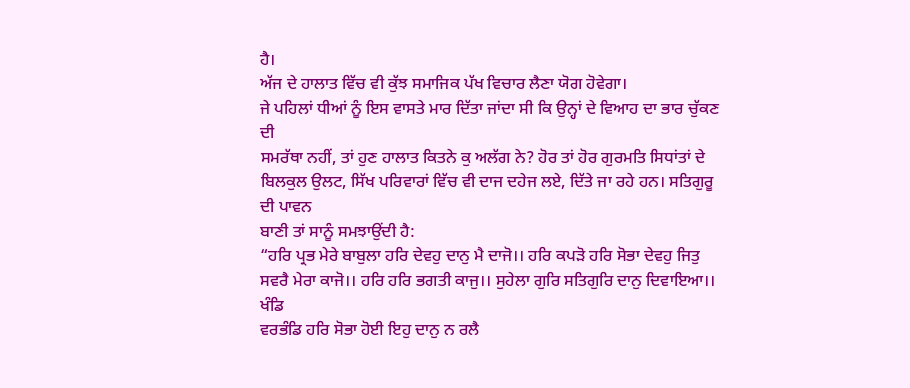ਹੈ।
ਅੱਜ ਦੇ ਹਾਲਾਤ ਵਿੱਚ ਵੀ ਕੁੱਝ ਸਮਾਜਿਕ ਪੱਖ ਵਿਚਾਰ ਲੈਣਾ ਯੋਗ ਹੋਵੇਗਾ।
ਜੇ ਪਹਿਲਾਂ ਧੀਆਂ ਨੂੰ ਇਸ ਵਾਸਤੇ ਮਾਰ ਦਿੱਤਾ ਜਾਂਦਾ ਸੀ ਕਿ ਉਨ੍ਹਾਂ ਦੇ ਵਿਆਹ ਦਾ ਭਾਰ ਚੁੱਕਣ ਦੀ
ਸਮਰੱਥਾ ਨਹੀਂ, ਤਾਂ ਹੁਣ ਹਾਲਾਤ ਕਿਤਨੇ ਕੁ ਅਲੱਗ ਨੇ? ਹੋਰ ਤਾਂ ਹੋਰ ਗੁਰਮਤਿ ਸਿਧਾਂਤਾਂ ਦੇ
ਬਿਲਕੁਲ ਉਲਟ, ਸਿੱਖ ਪਰਿਵਾਰਾਂ ਵਿੱਚ ਵੀ ਦਾਜ ਦਹੇਜ ਲਏ, ਦਿੱਤੇ ਜਾ ਰਹੇ ਹਨ। ਸਤਿਗੁਰੂ ਦੀ ਪਾਵਨ
ਬਾਣੀ ਤਾਂ ਸਾਨੂੰ ਸਮਝਾਉਂਦੀ ਹੈ:
“ਹਰਿ ਪ੍ਰਭ ਮੇਰੇ ਬਾਬੁਲਾ ਹਰਿ ਦੇਵਹੁ ਦਾਨੁ ਮੈ ਦਾਜੋ।। ਹਰਿ ਕਪੜੋ ਹਰਿ ਸੋਭਾ ਦੇਵਹੁ ਜਿਤੁ
ਸਵਰੈ ਮੇਰਾ ਕਾਜੋ।। ਹਰਿ ਹਰਿ ਭਗਤੀ ਕਾਜੁ।। ਸੁਹੇਲਾ ਗੁਰਿ ਸਤਿਗੁਰਿ ਦਾਨੁ ਦਿਵਾਇਆ।। ਖੰਡਿ
ਵਰਭੰਡਿ ਹਰਿ ਸੋਭਾ ਹੋਈ ਇਹੁ ਦਾਨੁ ਨ ਰਲੈ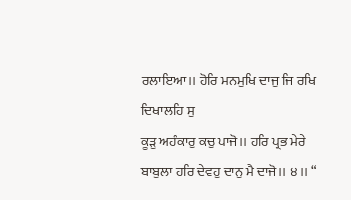ਰਲਾਇਆ।। ਹੋਰਿ ਮਨਮੁਖਿ ਦਾਜੁ ਜਿ ਰਖਿ ਦਿਖਾਲਹਿ ਸੁ
ਕੂੜੁ ਅਹੰਕਾਰੁ ਕਚੁ ਪਾਜੋ।। ਹਰਿ ਪ੍ਰਭ ਮੇਰੇ ਬਾਬੁਲਾ ਹਰਿ ਦੇਵਹੁ ਦਾਨੁ ਮੈ ਦਾਜੋ।। ੪।। “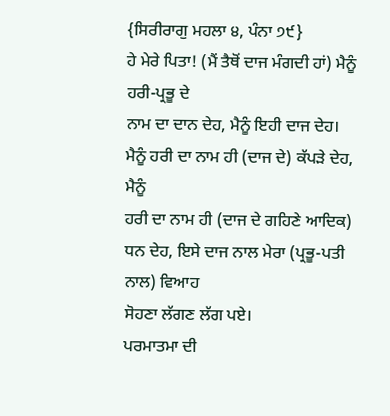{ਸਿਰੀਰਾਗੁ ਮਹਲਾ ੪, ਪੰਨਾ ੭੯}
ਹੇ ਮੇਰੇ ਪਿਤਾ! (ਮੈਂ ਤੈਥੋਂ ਦਾਜ ਮੰਗਦੀ ਹਾਂ) ਮੈਨੂੰ ਹਰੀ-ਪ੍ਰਭੂ ਦੇ
ਨਾਮ ਦਾ ਦਾਨ ਦੇਹ, ਮੈਨੂੰ ਇਹੀ ਦਾਜ ਦੇਹ। ਮੈਨੂੰ ਹਰੀ ਦਾ ਨਾਮ ਹੀ (ਦਾਜ ਦੇ) ਕੱਪੜੇ ਦੇਹ, ਮੈਨੂੰ
ਹਰੀ ਦਾ ਨਾਮ ਹੀ (ਦਾਜ ਦੇ ਗਹਿਣੇ ਆਦਿਕ) ਧਨ ਦੇਹ, ਇਸੇ ਦਾਜ ਨਾਲ ਮੇਰਾ (ਪ੍ਰਭੂ-ਪਤੀ ਨਾਲ) ਵਿਆਹ
ਸੋਹਣਾ ਲੱਗਣ ਲੱਗ ਪਏ।
ਪਰਮਾਤਮਾ ਦੀ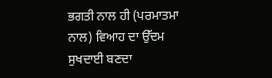ਭਗਤੀ ਨਾਲ ਹੀ (ਪਰਮਾਤਮਾ ਨਾਲ) ਵਿਆਹ ਦਾ ਉੱਦਮ ਸੁਖਦਾਈ ਬਣਦਾ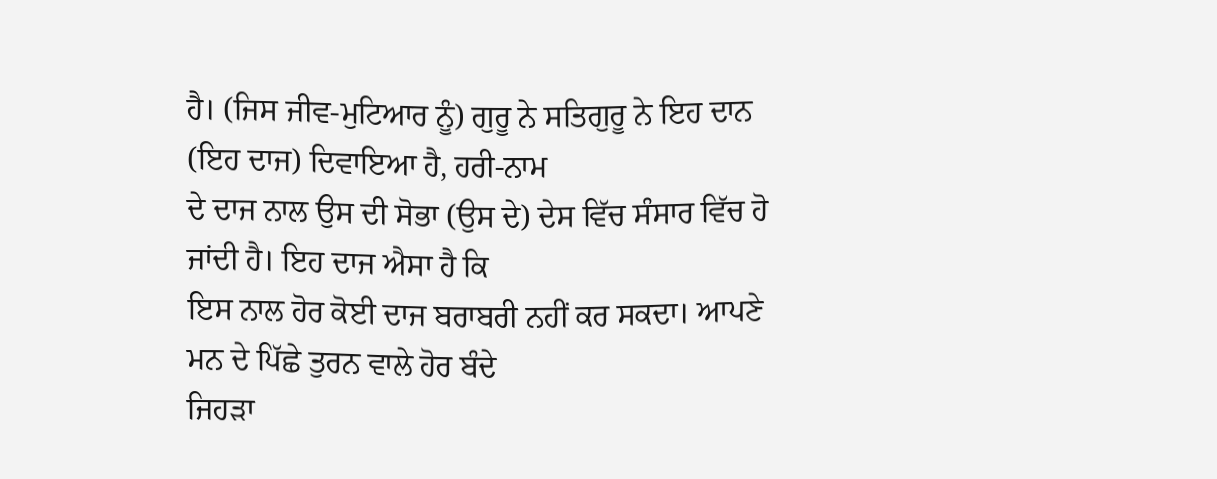ਹੈ। (ਜਿਸ ਜੀਵ-ਮੁਟਿਆਰ ਨੂੰ) ਗੁਰੂ ਨੇ ਸਤਿਗੁਰੂ ਨੇ ਇਹ ਦਾਨ (ਇਹ ਦਾਜ) ਦਿਵਾਇਆ ਹੈ, ਹਰੀ-ਨਾਮ
ਦੇ ਦਾਜ ਨਾਲ ਉਸ ਦੀ ਸੋਭਾ (ਉਸ ਦੇ) ਦੇਸ ਵਿੱਚ ਸੰਸਾਰ ਵਿੱਚ ਹੋ ਜਾਂਦੀ ਹੈ। ਇਹ ਦਾਜ ਐਸਾ ਹੈ ਕਿ
ਇਸ ਨਾਲ ਹੋਰ ਕੋਈ ਦਾਜ ਬਰਾਬਰੀ ਨਹੀਂ ਕਰ ਸਕਦਾ। ਆਪਣੇ ਮਨ ਦੇ ਪਿੱਛੇ ਤੁਰਨ ਵਾਲੇ ਹੋਰ ਬੰਦੇ
ਜਿਹੜਾ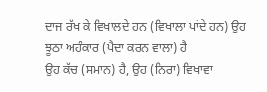ਦਾਜ ਰੱਖ ਕੇ ਵਿਖਾਲਦੇ ਹਨ (ਵਿਖਾਲਾ ਪਾਂਦੇ ਹਨ) ਉਹ ਝੂਠਾ ਅਹੰਕਾਰ (ਪੈਦਾ ਕਰਨ ਵਾਲਾ) ਹੈ
ਉਹ ਕੱਚ (ਸਮਾਨ) ਹੈ, ਉਹ (ਨਿਰਾ) ਵਿਖਾਵਾ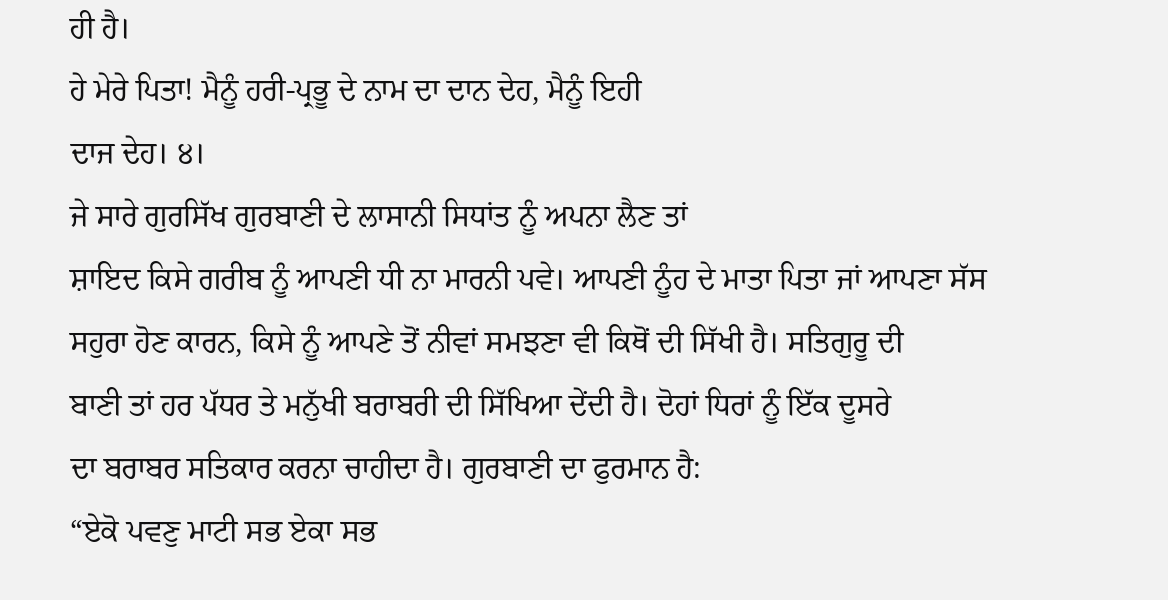ਹੀ ਹੈ।
ਹੇ ਮੇਰੇ ਪਿਤਾ! ਮੈਨੂੰ ਹਰੀ-ਪ੍ਰਭੂ ਦੇ ਨਾਮ ਦਾ ਦਾਨ ਦੇਹ, ਮੈਨੂੰ ਇਹੀ
ਦਾਜ ਦੇਹ। ੪।
ਜੇ ਸਾਰੇ ਗੁਰਸਿੱਖ ਗੁਰਬਾਣੀ ਦੇ ਲਾਸਾਨੀ ਸਿਧਾਂਤ ਨੂੰ ਅਪਨਾ ਲੈਣ ਤਾਂ
ਸ਼ਾਇਦ ਕਿਸੇ ਗਰੀਬ ਨੂੰ ਆਪਣੀ ਧੀ ਨਾ ਮਾਰਨੀ ਪਵੇ। ਆਪਣੀ ਨੂੰਹ ਦੇ ਮਾਤਾ ਪਿਤਾ ਜਾਂ ਆਪਣਾ ਸੱਸ
ਸਹੁਰਾ ਹੋਣ ਕਾਰਨ, ਕਿਸੇ ਨੂੰ ਆਪਣੇ ਤੋਂ ਨੀਵਾਂ ਸਮਝਣਾ ਵੀ ਕਿਥੋਂ ਦੀ ਸਿੱਖੀ ਹੈ। ਸਤਿਗੁਰੂ ਦੀ
ਬਾਣੀ ਤਾਂ ਹਰ ਪੱਧਰ ਤੇ ਮਨੁੱਖੀ ਬਰਾਬਰੀ ਦੀ ਸਿੱਖਿਆ ਦੇਂਦੀ ਹੈ। ਦੋਹਾਂ ਧਿਰਾਂ ਨੂੰ ਇੱਕ ਦੂਸਰੇ
ਦਾ ਬਰਾਬਰ ਸਤਿਕਾਰ ਕਰਨਾ ਚਾਹੀਦਾ ਹੈ। ਗੁਰਬਾਣੀ ਦਾ ਫੁਰਮਾਨ ਹੈ:
“ਏਕੋ ਪਵਣੁ ਮਾਟੀ ਸਭ ਏਕਾ ਸਭ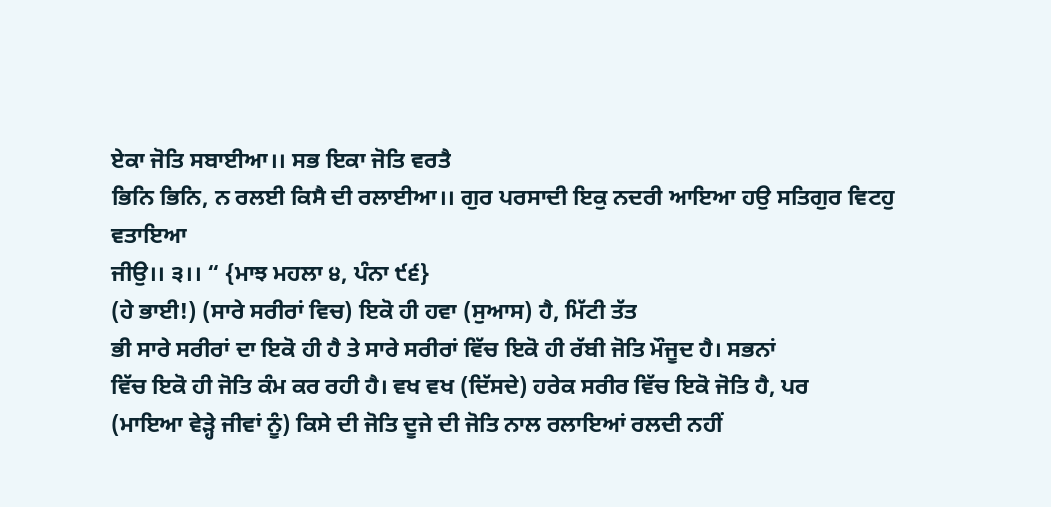ਏਕਾ ਜੋਤਿ ਸਬਾਈਆ।। ਸਭ ਇਕਾ ਜੋਤਿ ਵਰਤੈ
ਭਿਨਿ ਭਿਨਿ, ਨ ਰਲਈ ਕਿਸੈ ਦੀ ਰਲਾਈਆ।। ਗੁਰ ਪਰਸਾਦੀ ਇਕੁ ਨਦਰੀ ਆਇਆ ਹਉ ਸਤਿਗੁਰ ਵਿਟਹੁ ਵਤਾਇਆ
ਜੀਉ।। ੩।। “ {ਮਾਝ ਮਹਲਾ ੪, ਪੰਨਾ ੯੬}
(ਹੇ ਭਾਈ!) (ਸਾਰੇ ਸਰੀਰਾਂ ਵਿਚ) ਇਕੋ ਹੀ ਹਵਾ (ਸੁਆਸ) ਹੈ, ਮਿੱਟੀ ਤੱਤ
ਭੀ ਸਾਰੇ ਸਰੀਰਾਂ ਦਾ ਇਕੋ ਹੀ ਹੈ ਤੇ ਸਾਰੇ ਸਰੀਰਾਂ ਵਿੱਚ ਇਕੋ ਹੀ ਰੱਬੀ ਜੋਤਿ ਮੌਜੂਦ ਹੈ। ਸਭਨਾਂ
ਵਿੱਚ ਇਕੋ ਹੀ ਜੋਤਿ ਕੰਮ ਕਰ ਰਹੀ ਹੈ। ਵਖ ਵਖ (ਦਿੱਸਦੇ) ਹਰੇਕ ਸਰੀਰ ਵਿੱਚ ਇਕੋ ਜੋਤਿ ਹੈ, ਪਰ
(ਮਾਇਆ ਵੇੜ੍ਹੇ ਜੀਵਾਂ ਨੂੰ) ਕਿਸੇ ਦੀ ਜੋਤਿ ਦੂਜੇ ਦੀ ਜੋਤਿ ਨਾਲ ਰਲਾਇਆਂ ਰਲਦੀ ਨਹੀਂ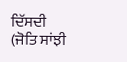ਦਿੱਸਦੀ
(ਜੋਤਿ ਸਾਂਝੀ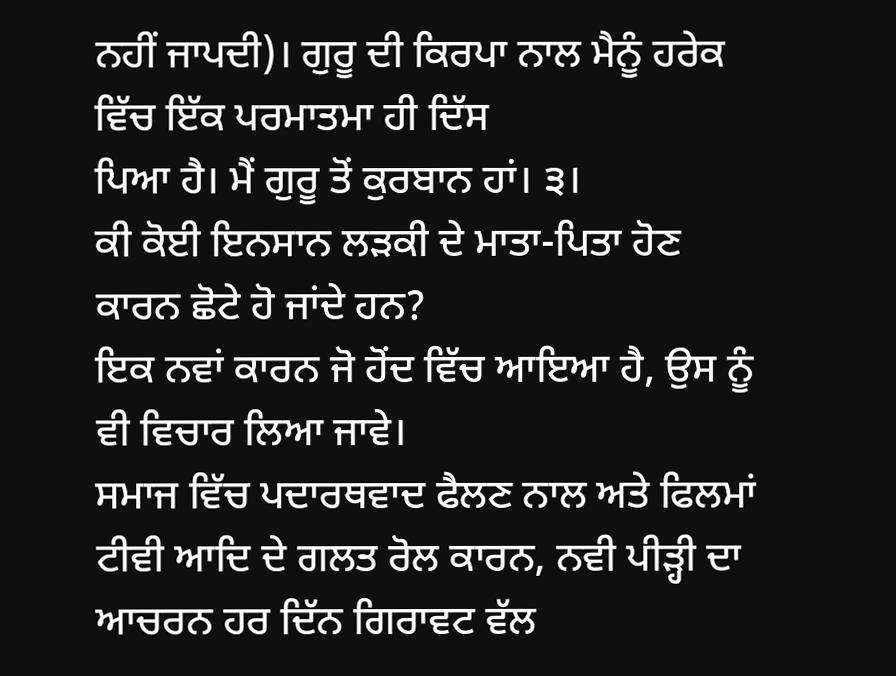ਨਹੀਂ ਜਾਪਦੀ)। ਗੁਰੂ ਦੀ ਕਿਰਪਾ ਨਾਲ ਮੈਨੂੰ ਹਰੇਕ ਵਿੱਚ ਇੱਕ ਪਰਮਾਤਮਾ ਹੀ ਦਿੱਸ
ਪਿਆ ਹੈ। ਮੈਂ ਗੁਰੂ ਤੋਂ ਕੁਰਬਾਨ ਹਾਂ। ੩।
ਕੀ ਕੋਈ ਇਨਸਾਨ ਲੜਕੀ ਦੇ ਮਾਤਾ-ਪਿਤਾ ਹੋਣ ਕਾਰਨ ਛੋਟੇ ਹੋ ਜਾਂਦੇ ਹਨ?
ਇਕ ਨਵਾਂ ਕਾਰਨ ਜੋ ਹੋਂਦ ਵਿੱਚ ਆਇਆ ਹੈ, ਉਸ ਨੂੰ ਵੀ ਵਿਚਾਰ ਲਿਆ ਜਾਵੇ।
ਸਮਾਜ ਵਿੱਚ ਪਦਾਰਥਵਾਦ ਫੈਲਣ ਨਾਲ ਅਤੇ ਫਿਲਮਾਂ ਟੀਵੀ ਆਦਿ ਦੇ ਗਲਤ ਰੋਲ ਕਾਰਨ, ਨਵੀ ਪੀੜ੍ਹੀ ਦਾ
ਆਚਰਨ ਹਰ ਦਿੱਨ ਗਿਰਾਵਟ ਵੱਲ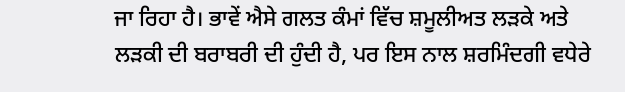ਜਾ ਰਿਹਾ ਹੈ। ਭਾਵੇਂ ਐਸੇ ਗਲਤ ਕੰਮਾਂ ਵਿੱਚ ਸ਼ਮੂਲੀਅਤ ਲੜਕੇ ਅਤੇ
ਲੜਕੀ ਦੀ ਬਰਾਬਰੀ ਦੀ ਹੁੰਦੀ ਹੈ, ਪਰ ਇਸ ਨਾਲ ਸ਼ਰਮਿੰਦਗੀ ਵਧੇਰੇ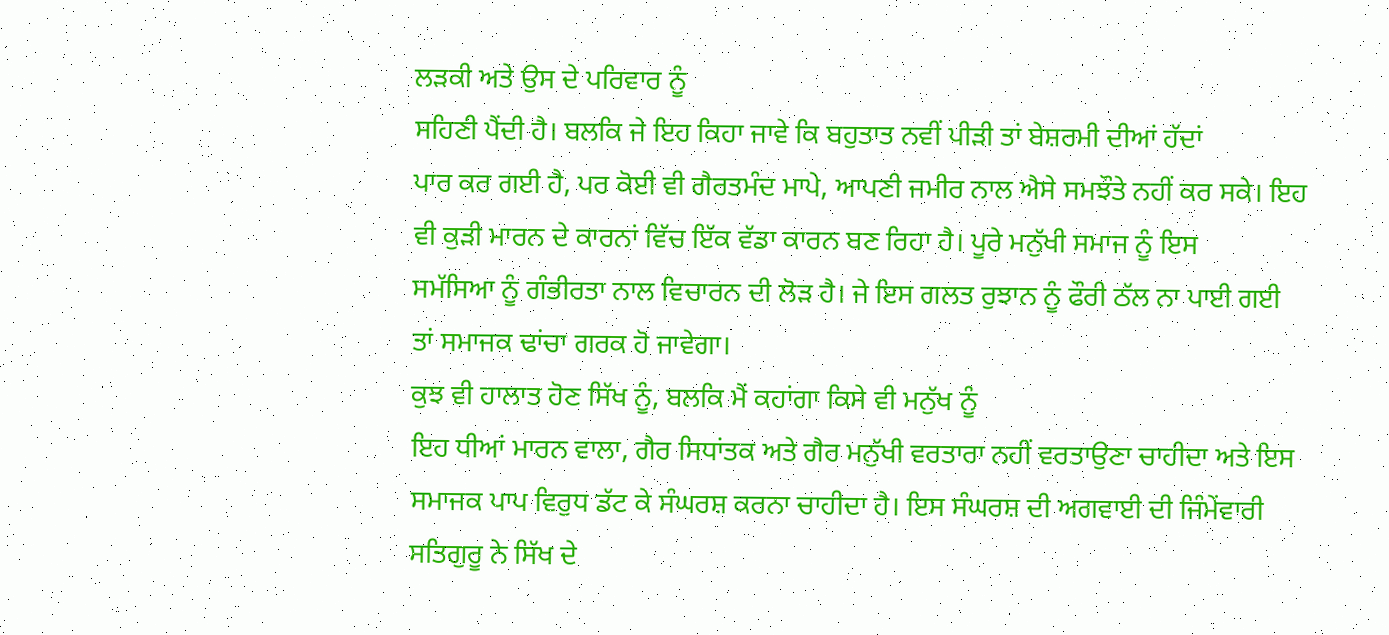ਲੜਕੀ ਅਤੇ ਉਸ ਦੇ ਪਰਿਵਾਰ ਨੂੰ
ਸਹਿਣੀ ਪੈਂਦੀ ਹੈ। ਬਲਕਿ ਜੇ ਇਹ ਕਿਹਾ ਜਾਵੇ ਕਿ ਬਹੁਤਾਤ ਨਵੀਂ ਪੀੜੀ ਤਾਂ ਬੇਸ਼ਰਮੀ ਦੀਆਂ ਹੱਦਾਂ
ਪਾਰ ਕਰ ਗਈ ਹੈ, ਪਰ ਕੋਈ ਵੀ ਗੈਰਤਮੰਦ ਮਾਪੇ, ਆਪਣੀ ਜਮੀਰ ਨਾਲ ਐਸੇ ਸਮਝੌਤੇ ਨਹੀਂ ਕਰ ਸਕੇ। ਇਹ
ਵੀ ਕੁੜੀ ਮਾਰਨ ਦੇ ਕਾਰਨਾਂ ਵਿੱਚ ਇੱਕ ਵੱਡਾ ਕਾਰਨ ਬਣ ਰਿਹਾ ਹੈ। ਪੂਰੇ ਮਨੁੱਖੀ ਸਮਾਜ ਨੂੰ ਇਸ
ਸਮੱਸਿਆ ਨੂੰ ਗੰਭੀਰਤਾ ਨਾਲ ਵਿਚਾਰਨ ਦੀ ਲੋੜ ਹੈ। ਜੇ ਇਸ ਗਲਤ ਰੁਝਾਨ ਨੂੰ ਫੌਰੀ ਠੱਲ ਨਾ ਪਾਈ ਗਈ
ਤਾਂ ਸਮਾਜਕ ਢਾਂਚਾ ਗਰਕ ਹੋ ਜਾਵੇਗਾ।
ਕੁਝ ਵੀ ਹਾਲਾਤ ਹੋਣ ਸਿੱਖ ਨੂੰ, ਬਲਕਿ ਮੈਂ ਕਹਾਂਗਾ ਕਿਸੇ ਵੀ ਮਨੁੱਖ ਨੂੰ
ਇਹ ਧੀਆਂ ਮਾਰਨ ਵਾਲਾ, ਗੈਰ ਸਿਧਾਂਤਕ ਅਤੇ ਗੈਰ ਮਨੁੱਖੀ ਵਰਤਾਰਾ ਨਹੀਂ ਵਰਤਾਉਣਾ ਚਾਹੀਦਾ ਅਤੇ ਇਸ
ਸਮਾਜਕ ਪਾਪ ਵਿਰੁਧ ਡੱਟ ਕੇ ਸੰਘਰਸ਼ ਕਰਨਾ ਚਾਹੀਦਾ ਹੈ। ਇਸ ਸੰਘਰਸ਼ ਦੀ ਅਗਵਾਈ ਦੀ ਜਿੰਮੇਂਵਾਰੀ
ਸਤਿਗੁਰੂ ਨੇ ਸਿੱਖ ਦੇ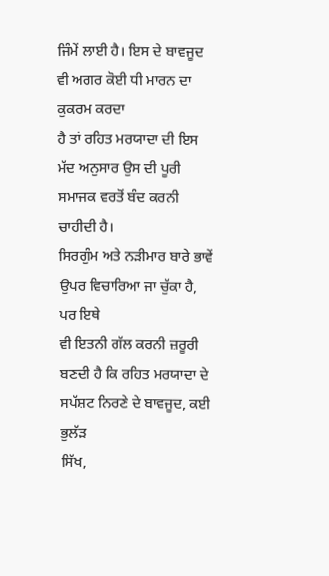ਜਿੰਮੇਂ ਲਾਈ ਹੈ। ਇਸ ਦੇ ਬਾਵਜੂਦ ਵੀ ਅਗਰ ਕੋਈ ਧੀ ਮਾਰਨ ਦਾ ਕੁਕਰਮ ਕਰਦਾ
ਹੈ ਤਾਂ ਰਹਿਤ ਮਰਯਾਦਾ ਦੀ ਇਸ ਮੱਦ ਅਨੁਸਾਰ ਉਸ ਦੀ ਪੂਰੀ ਸਮਾਜਕ ਵਰਤੋਂ ਬੰਦ ਕਰਨੀ ਚਾਹੀਦੀ ਹੈ।
ਸਿਰਗੁੰਮ ਅਤੇ ਨੜੀਮਾਰ ਬਾਰੇ ਭਾਵੇਂ ਉਪਰ ਵਿਚਾਰਿਆ ਜਾ ਚੁੱਕਾ ਹੈ, ਪਰ ਇਥੇ
ਵੀ ਇਤਨੀ ਗੱਲ ਕਰਨੀ ਜ਼ਰੂਰੀ ਬਣਦੀ ਹੈ ਕਿ ਰਹਿਤ ਮਰਯਾਦਾ ਦੇ ਸਪੱਸ਼ਟ ਨਿਰਣੇ ਦੇ ਬਾਵਜੂਦ, ਕਈ ਭੁਲੱੜ
ਸਿੱਖ,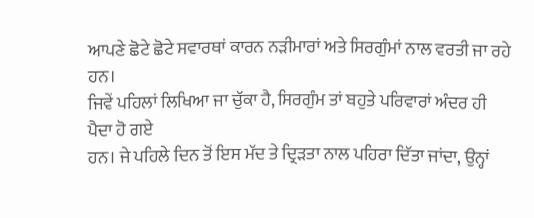ਆਪਣੇ ਛੋਟੇ ਛੋਟੇ ਸਵਾਰਥਾਂ ਕਾਰਨ ਨੜੀਮਾਰਾਂ ਅਤੇ ਸਿਰਗੁੰਮਾਂ ਨਾਲ ਵਰਤੀ ਜਾ ਰਹੇ ਹਨ।
ਜਿਵੇਂ ਪਹਿਲਾਂ ਲਿਖਿਆ ਜਾ ਚੁੱਕਾ ਹੈ, ਸਿਰਗੁੰਮ ਤਾਂ ਬਹੁਤੇ ਪਰਿਵਾਰਾਂ ਅੰਦਰ ਹੀ ਪੈਦਾ ਹੋ ਗਏ
ਹਨ। ਜੇ ਪਹਿਲੇ ਦਿਨ ਤੋਂ ਇਸ ਮੱਦ ਤੇ ਦ੍ਰਿੜਤਾ ਨਾਲ ਪਹਿਰਾ ਦਿੱਤਾ ਜਾਂਦਾ, ਉਨ੍ਹਾਂ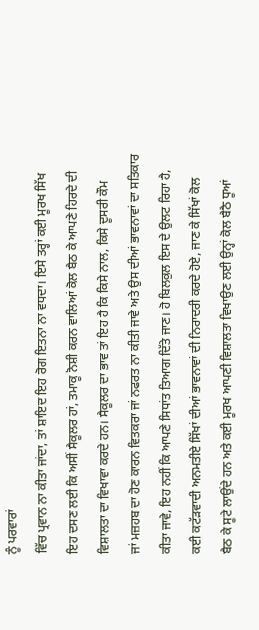ਨੂੰ ਪਰਵਾਰਾਂ
ਵਿੱਚ ਪ੍ਰਵਾਨ ਨਾ ਕੀਤਾ ਜਾਂਦਾ, ਤਾਂ ਸ਼ਾਇਦ ਇਹ ਰੋਗ ਇਤਨਾ ਨਾ ਵਧਦਾ। ਇਸੇ ਤਰ੍ਹਾਂ ਕਈ ਮੂਰਖ ਸਿੱਖ
ਇਹ ਦਸਣ ਲਈ ਕਿ ਅਸੀਂ ਸੈਕੂਲਰ ਹਾਂ, ਤਮਾਕੂ ਨੋਸ਼ੀ ਕਰਨ ਵਾਲਿਆਂ ਕੋਲ ਬੈਠ ਕੇ ਆਪਣੇ ਹਿਰਦੇ ਦੀ
ਵਿਸ਼ਾਲਤਾ ਦਾ ਵਿਖਾਵਾ ਕਰਦੇ ਹਨ। ਸੈਕੂਲਰ ਦਾ ਭਾਵ ਤਾਂ ਇਹ ਹੈ ਕਿ ਕਿਸੇ ਨਾਲ, ਕਿਸੇ ਦੂਸਰੀ ਕੌਮ
ਜਾਂ ਮਜ਼ਹਬ ਦਾ ਹੋਣ ਕਾਰਨ ਵਿਤਕਰਾ ਜਾਂ ਨਫਰਤ ਨਾ ਕੀਤੀ ਜਾਵੇ ਅਤੇ ਉਸ ਦੀਆਂ ਭਾਵਨਾਵਾਂ ਦਾ ਸਤਿਕਾਰ
ਕੀਤਾ ਜਾਵੇ, ਇਹ ਨਹੀਂ ਕਿ ਆਪਣੇ ਸਿਧਾਂਤ ਤਿਆਗ ਦਿੱਤੇ ਜਾਣ। ਹੋ ਬਿਲਕੁਲ ਇਸ ਦੇ ਉਲਟ ਰਿਹਾ ਹੈ,
ਕਈ ਕਟੱੜਵਾਦੀ ਅਨਮਤੀਏ ਸਿੱਖਾਂ ਦੀਆਂ ਭਾਵਨਾਵਾਂ ਦੀ ਨਿਰਾਦਰੀ ਕਰਦੇ ਹੋਏ, ਜਾਣ ਕੇ ਸਿੱਖਾਂ ਕੋਲ
ਬੈਠ ਕੇ ਸੂਟੇ ਲਾਉਂਦੇ ਹਨ ਅਤੇ ਕਈ ਮੂਰਖ ਆਪਣੀ ਵਿਸ਼ਾਲਤਾ ਵਿਖਾਉਣ ਲਈ ਉਨ੍ਹਾਂ ਕੋਲ ਬੈਠੈ ਧੂਆਂ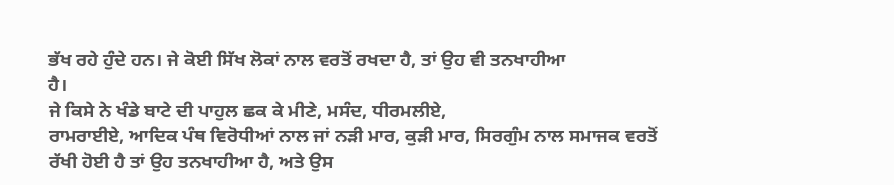ਭੱਖ ਰਹੇ ਹੁੰਦੇ ਹਨ। ਜੇ ਕੋਈ ਸਿੱਖ ਲੋਕਾਂ ਨਾਲ ਵਰਤੋਂ ਰਖਦਾ ਹੈ, ਤਾਂ ਉਹ ਵੀ ਤਨਖਾਹੀਆ
ਹੈ।
ਜੇ ਕਿਸੇ ਨੇ ਖੰਡੇ ਬਾਟੇ ਦੀ ਪਾਹੁਲ ਛਕ ਕੇ ਮੀਣੇ, ਮਸੰਦ, ਧੀਰਮਲੀਏ,
ਰਾਮਰਾਈਏ, ਆਦਿਕ ਪੰਥ ਵਿਰੋਧੀਆਂ ਨਾਲ ਜਾਂ ਨੜੀ ਮਾਰ, ਕੁੜੀ ਮਾਰ, ਸਿਰਗੁੰਮ ਨਾਲ ਸਮਾਜਕ ਵਰਤੋਂ
ਰੱਖੀ ਹੋਈ ਹੈ ਤਾਂ ਉਹ ਤਨਖਾਹੀਆ ਹੈ, ਅਤੇ ਉਸ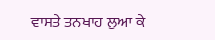ਵਾਸਤੇ ਤਨਖਾਹ ਲੁਆ ਕੇ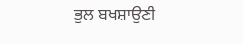ਭੁਲ ਬਖਸ਼ਾਉਣੀ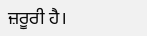ਜ਼ਰੂਰੀ ਹੈ।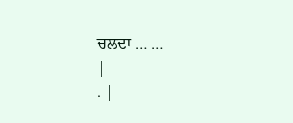ਚਲਦਾ … …
|
. |